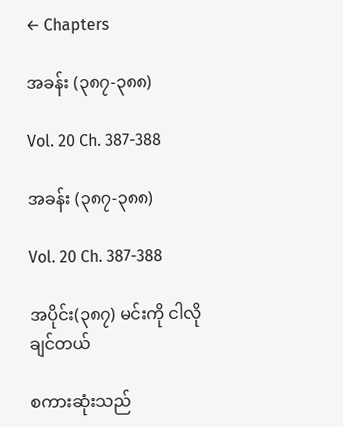← Chapters

အခန်း (၃၈၇-၃၈၈)

Vol. 20 Ch. 387-388

အခန်း (၃၈၇-၃၈၈)

Vol. 20 Ch. 387-388

အပိုင်း(၃၈၇) မင်းကို ငါလိုချင်တယ်

စကားဆုံးသည်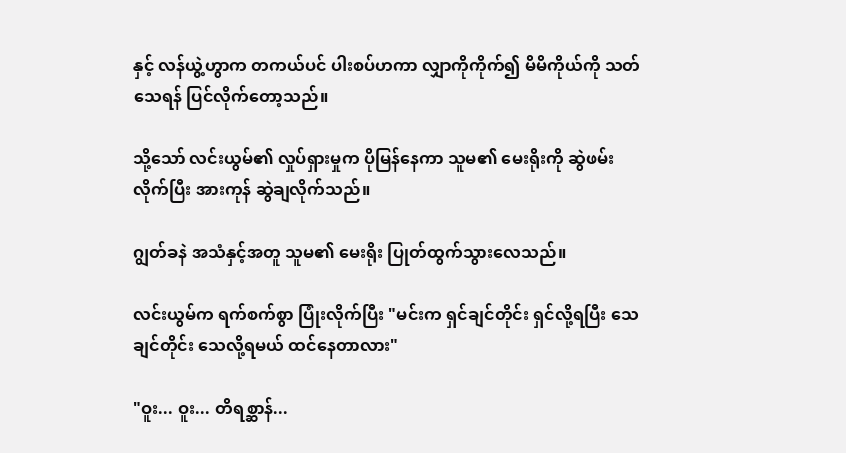နှင့် လန်ယွဲ့ဟွာက တကယ်ပင် ပါးစပ်ဟကာ လျှာကိုကိုက်၍ မိမိကိုယ်ကို သတ်သေရန် ပြင်လိုက်တော့သည်။

သို့သော် လင်းယွမ်၏ လှုပ်ရှားမှုက ပိုမြန်နေကာ သူမ၏ မေးရိုးကို ဆွဲဖမ်းလိုက်ပြီး အားကုန် ဆွဲချလိုက်သည်။

ဂျွတ်ခနဲ အသံနှင့်အတူ သူမ၏ မေးရိုး ပြုတ်ထွက်သွားလေသည်။

လင်းယွမ်က ရက်စက်စွာ ပြုံးလိုက်ပြီး "မင်းက ရှင်ချင်တိုင်း ရှင်လို့ရပြီး သေချင်တိုင်း သေလို့ရမယ် ထင်နေတာလား"

"ဝူး... ဝူး... တိရစ္ဆာန်...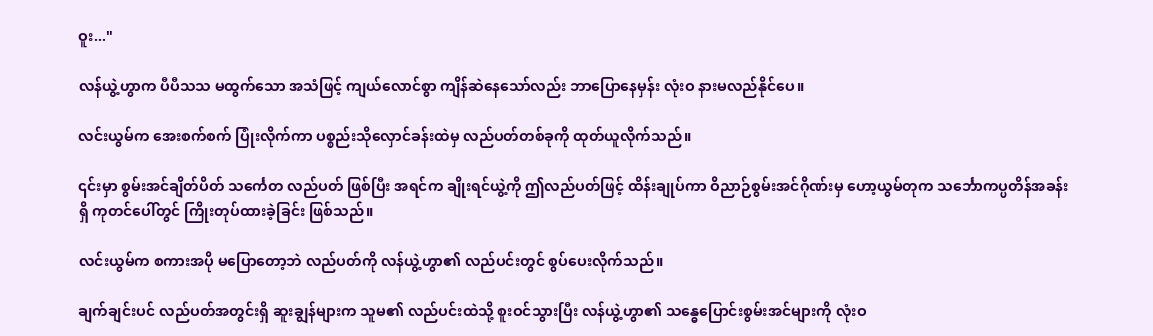ဝူး..."

လန်ယွဲ့ဟွာက ပီပီသသ မထွက်သော အသံဖြင့် ကျယ်လောင်စွာ ကျိန်ဆဲနေသော်လည်း ဘာပြောနေမှန်း လုံးဝ နားမလည်နိုင်ပေ။

လင်းယွမ်က အေးစက်စက် ပြုံးလိုက်ကာ ပစ္စည်းသိုလှောင်ခန်းထဲမှ လည်ပတ်တစ်ခုကို ထုတ်ယူလိုက်သည်။

၎င်းမှာ စွမ်းအင်ချိတ်ပိတ် သင်္ကေတ လည်ပတ် ဖြစ်ပြီး အရင်က ချိုးရင်ယွဲ့ကို ဤလည်ပတ်ဖြင့် ထိန်းချုပ်ကာ ဝိညာဉ်စွမ်းအင်ဂိုဏ်းမှ ဟော့ယွမ်တုက သင်္ဘောကပ္ပတိန်အခန်းရှိ ကုတင်ပေါ်တွင် ကြိုးတုပ်ထားခဲ့ခြင်း ဖြစ်သည်။

လင်းယွမ်က စကားအပို မပြောတော့ဘဲ လည်ပတ်ကို လန်ယွဲ့ဟွာ၏ လည်ပင်းတွင် စွပ်ပေးလိုက်သည်။

ချက်ချင်းပင် လည်ပတ်အတွင်းရှိ ဆူးချွန်များက သူမ၏ လည်ပင်းထဲသို့ စူးဝင်သွားပြီး လန်ယွဲ့ဟွာ၏ သန္ဓေပြောင်းစွမ်းအင်များကို လုံးဝ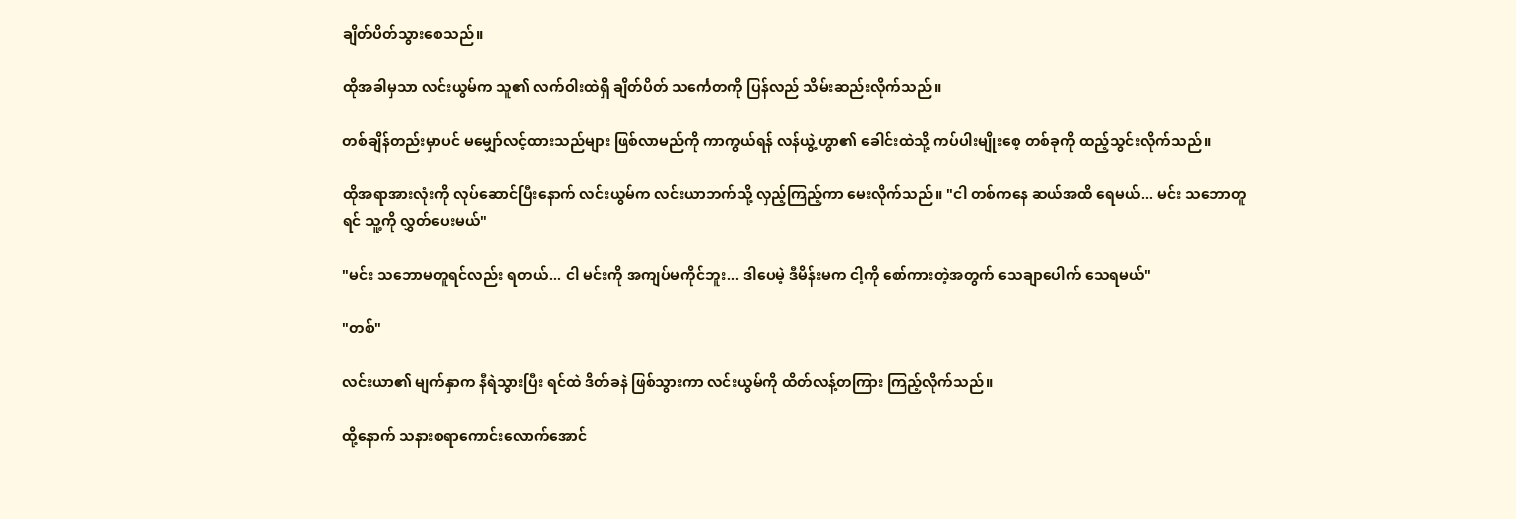ချိတ်ပိတ်သွားစေသည်။

ထိုအခါမှသာ လင်းယွမ်က သူ၏ လက်ဝါးထဲရှိ ချိတ်ပိတ် သင်္ကေတကို ပြန်လည် သိမ်းဆည်းလိုက်သည်။

တစ်ချိန်တည်းမှာပင် မမျှော်လင့်ထားသည်များ ဖြစ်လာမည်ကို ကာကွယ်ရန် လန်ယွဲ့ဟွာ၏ ခေါင်းထဲသို့ ကပ်ပါးမျိုးစေ့ တစ်ခုကို ထည့်သွင်းလိုက်သည်။

ထိုအရာအားလုံးကို လုပ်ဆောင်ပြီးနောက် လင်းယွမ်က လင်းယာဘက်သို့ လှည့်ကြည့်ကာ မေးလိုက်သည်။ "ငါ တစ်ကနေ ဆယ်အထိ ရေမယ်... မင်း သဘောတူရင် သူ့ကို လွှတ်ပေးမယ်"

"မင်း သဘောမတူရင်လည်း ရတယ်... ငါ မင်းကို အကျပ်မကိုင်ဘူး... ဒါပေမဲ့ ဒီမိန်းမက ငါ့ကို စော်ကားတဲ့အတွက် သေချာပေါက် သေရမယ်"

"တစ်"

လင်းယာ၏ မျက်နှာက နီရဲသွားပြီး ရင်ထဲ ဒိတ်ခနဲ ဖြစ်သွားကာ လင်းယွမ်ကို ထိတ်လန့်တကြား ကြည့်လိုက်သည်။

ထို့နောက် သနားစရာကောင်းလောက်အောင်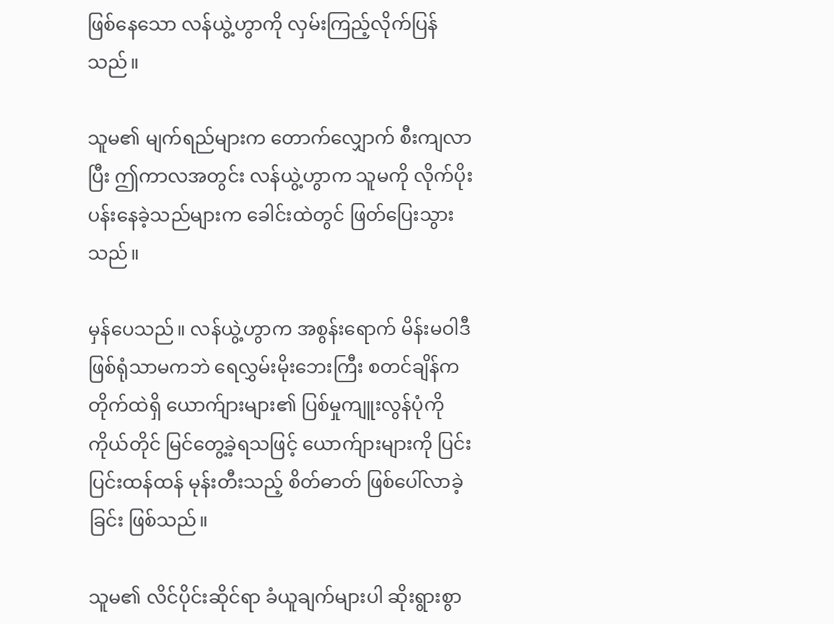ဖြစ်နေသော လန်ယွဲ့ဟွာကို လှမ်းကြည့်လိုက်ပြန်သည်။

သူမ၏ မျက်ရည်များက တောက်လျှောက် စီးကျလာပြီး ဤကာလအတွင်း လန်ယွဲ့ဟွာက သူမကို လိုက်ပိုးပန်းနေခဲ့သည်များက ခေါင်းထဲတွင် ဖြတ်ပြေးသွားသည်။

မှန်ပေသည်။ လန်ယွဲ့ဟွာက အစွန်းရောက် မိန်းမဝါဒီ ဖြစ်ရုံသာမကဘဲ ရေလွှမ်းမိုးဘေးကြီး စတင်ချိန်က တိုက်ထဲရှိ ယောက်ျားများ၏ ပြစ်မှုကျူးလွန်ပုံကို ကိုယ်တိုင် မြင်တွေ့ခဲ့ရသဖြင့် ယောက်ျားများကို ပြင်းပြင်းထန်ထန် မုန်းတီးသည့် စိတ်ဓာတ် ဖြစ်ပေါ်လာခဲ့ခြင်း ဖြစ်သည်။

သူမ၏ လိင်ပိုင်းဆိုင်ရာ ခံယူချက်များပါ ဆိုးရွားစွာ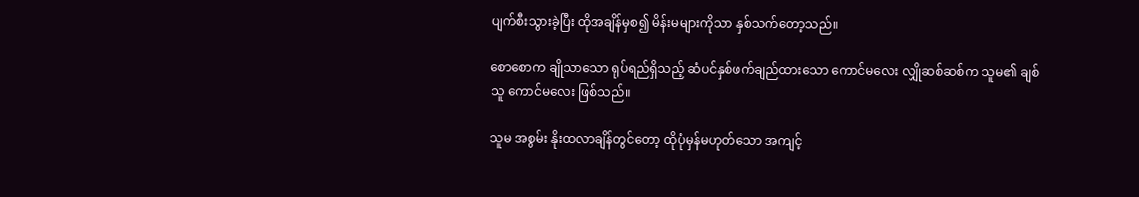ပျက်စီးသွားခဲ့ပြီး ထိုအချိန်မှစ၍ မိန်းမများကိုသာ နှစ်သက်တော့သည်။

စောစောက ချိုသာသော ရုပ်ရည်ရှိသည့် ဆံပင်နှစ်ဖက်ချည်ထားသော ကောင်မလေး လျှိုဆစ်ဆစ်က သူမ၏ ချစ်သူ ကောင်မလေး ဖြစ်သည်။

သူမ အစွမ်း နိုးထလာချိန်တွင်တော့ ထိုပုံမှန်မဟုတ်သော အကျင့်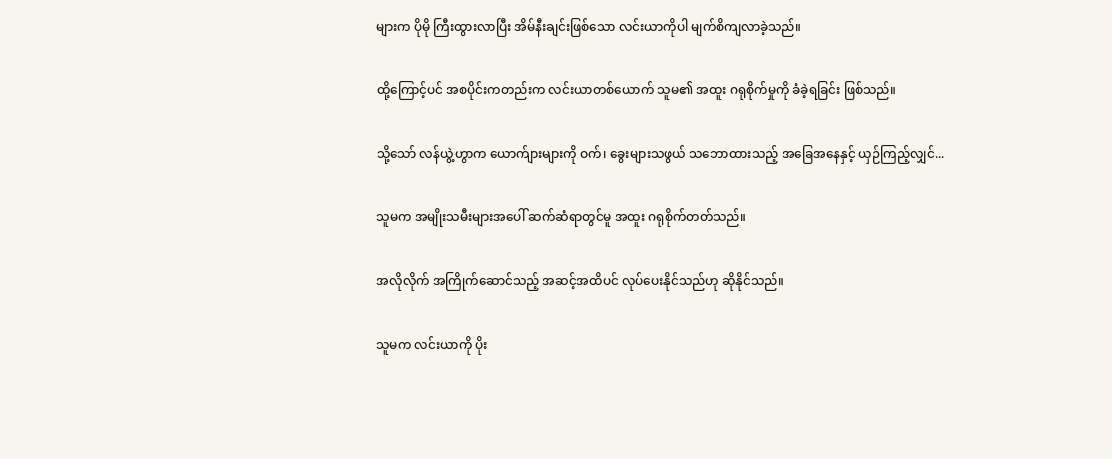များက ပိုမို ကြီးထွားလာပြီး အိမ်နီးချင်းဖြစ်သော လင်းယာကိုပါ မျက်စိကျလာခဲ့သည်။

ထို့ကြောင့်ပင် အစပိုင်းကတည်းက လင်းယာတစ်ယောက် သူမ၏ အထူး ဂရုစိုက်မှုကို ခံခဲ့ရခြင်း ဖြစ်သည်။

သို့သော် လန်ယွဲ့ဟွာက ယောက်ျားများကို ဝက်၊ ခွေးများသဖွယ် သဘောထားသည့် အခြေအနေနှင့် ယှဉ်ကြည့်လျှင်...

သူမက အမျိုးသမီးများအပေါ် ဆက်ဆံရာတွင်မူ အထူး ဂရုစိုက်တတ်သည်။

အလိုလိုက် အကြိုက်ဆောင်သည့် အဆင့်အထိပင် လုပ်ပေးနိုင်သည်ဟု ဆိုနိုင်သည်။

သူမက လင်းယာကို ပိုး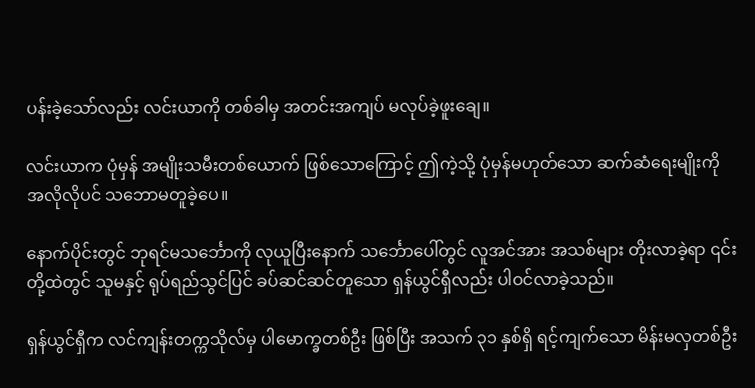ပန်းခဲ့သော်လည်း လင်းယာကို တစ်ခါမှ အတင်းအကျပ် မလုပ်ခဲ့ဖူးချေ။

လင်းယာက ပုံမှန် အမျိုးသမီးတစ်ယောက် ဖြစ်သောကြောင့် ဤကဲ့သို့ ပုံမှန်မဟုတ်သော ဆက်ဆံရေးမျိုးကို အလိုလိုပင် သဘောမတူခဲ့ပေ။

နောက်ပိုင်းတွင် ဘုရင်မသင်္ဘောကို လုယူပြီးနောက် သင်္ဘောပေါ်တွင် လူအင်အား အသစ်များ တိုးလာခဲ့ရာ ၎င်းတို့ထဲတွင် သူမနှင့် ရုပ်ရည်သွင်ပြင် ခပ်ဆင်ဆင်တူသော ရှန်ယွင်ရှီလည်း ပါဝင်လာခဲ့သည်။

ရှန်ယွင်ရှီက လင်ကျန်းတက္ကသိုလ်မှ ပါမောက္ခတစ်ဦး ဖြစ်ပြီး အသက် ၃၁ နှစ်ရှိ ရင့်ကျက်သော မိန်းမလှတစ်ဦး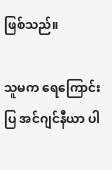ဖြစ်သည်။

သူမက ရေကြောင်းပြ အင်ဂျင်နီယာ ပါ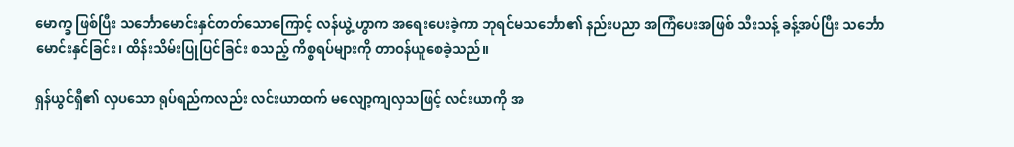မောက္ခ ဖြစ်ပြီး သင်္ဘောမောင်းနှင်တတ်သောကြောင့် လန်ယွဲ့ဟွာက အရေးပေးခဲ့ကာ ဘုရင်မသင်္ဘော၏ နည်းပညာ အကြံပေးအဖြစ် သီးသန့် ခန့်အပ်ပြီး သင်္ဘောမောင်းနှင်ခြင်း၊ ထိန်းသိမ်းပြုပြင်ခြင်း စသည့် ကိစ္စရပ်များကို တာဝန်ယူစေခဲ့သည်။

ရှန်ယွင်ရှီ၏ လှပသော ရုပ်ရည်ကလည်း လင်းယာထက် မလျော့ကျလှသဖြင့် လင်းယာကို အ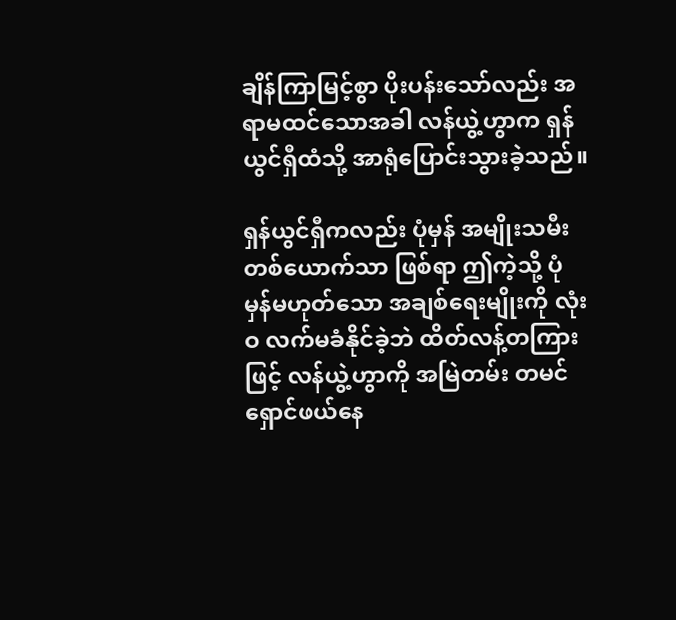ချိန်ကြာမြင့်စွာ ပိုးပန်းသော်လည်း အရာမထင်သောအခါ လန်ယွဲ့ဟွာက ရှန်ယွင်ရှီထံသို့ အာရုံပြောင်းသွားခဲ့သည်။

ရှန်ယွင်ရှီကလည်း ပုံမှန် အမျိုးသမီးတစ်ယောက်သာ ဖြစ်ရာ ဤကဲ့သို့ ပုံမှန်မဟုတ်သော အချစ်ရေးမျိုးကို လုံးဝ လက်မခံနိုင်ခဲ့ဘဲ ထိတ်လန့်တကြားဖြင့် လန်ယွဲ့ဟွာကို အမြဲတမ်း တမင် ရှောင်ဖယ်နေ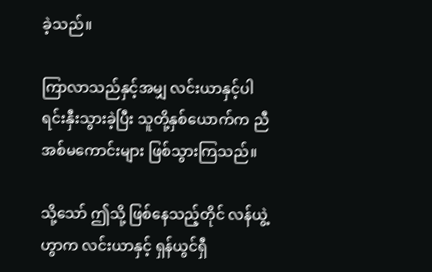ခဲ့သည်။

ကြာလာသည်နှင့်အမျှ လင်းယာနှင့်ပါ ရင်းနှီးသွားခဲ့ပြီး သူတို့နှစ်ယောက်က ညီအစ်မကောင်းများ ဖြစ်သွားကြသည်။

သို့သော် ဤသို့ ဖြစ်နေသည့်တိုင် လန်ယွဲ့ဟွာက လင်းယာနှင့် ရှန်ယွင်ရှီ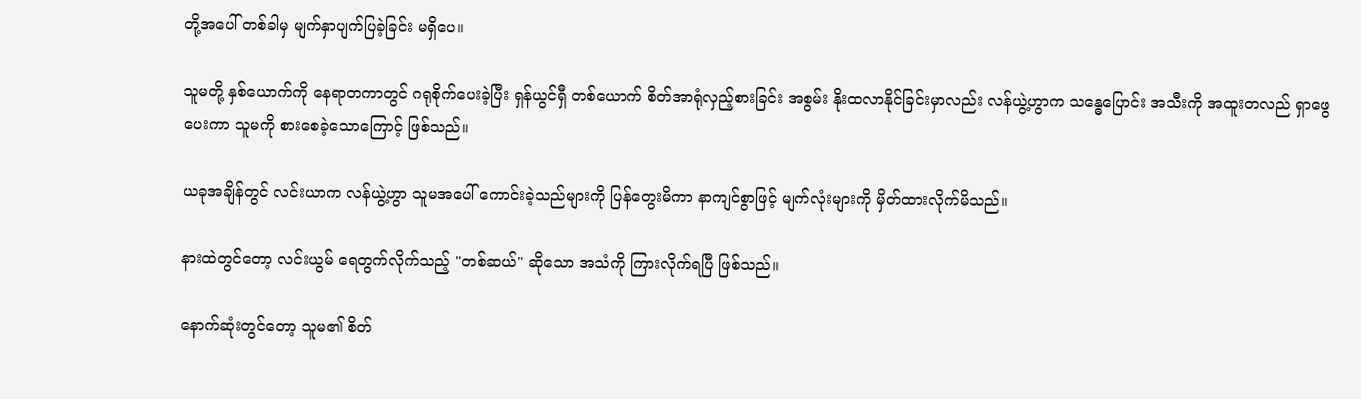တို့အပေါ် တစ်ခါမှ မျက်နှာပျက်ပြခဲ့ခြင်း မရှိပေ။

သူမတို့ နှစ်ယောက်ကို နေရာတကာတွင် ဂရုစိုက်ပေးခဲ့ပြီး ရှန်ယွင်ရှီ တစ်ယောက် စိတ်အာရုံလှည့်စားခြင်း အစွမ်း နိုးထလာနိုင်ခြင်းမှာလည်း လန်ယွဲ့ဟွာက သန္ဓေပြောင်း အသီးကို အထူးတလည် ရှာဖွေပေးကာ သူမကို စားစေခဲ့သောကြောင့် ဖြစ်သည်။

ယခုအချိန်တွင် လင်းယာက လန်ယွဲ့ဟွာ သူမအပေါ် ကောင်းခဲ့သည်များကို ပြန်တွေးမိကာ နာကျင်စွာဖြင့် မျက်လုံးများကို မှိတ်ထားလိုက်မိသည်။

နားထဲတွင်တော့ လင်းယွမ် ရေတွက်လိုက်သည့် "တစ်ဆယ်" ဆိုသော အသံကို ကြားလိုက်ရပြီ ဖြစ်သည်။

နောက်ဆုံးတွင်တော့ သူမ၏ စိတ်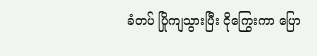ခံတပ် ပြိုကျသွားပြီး ငိုကြွေးကာ ပြော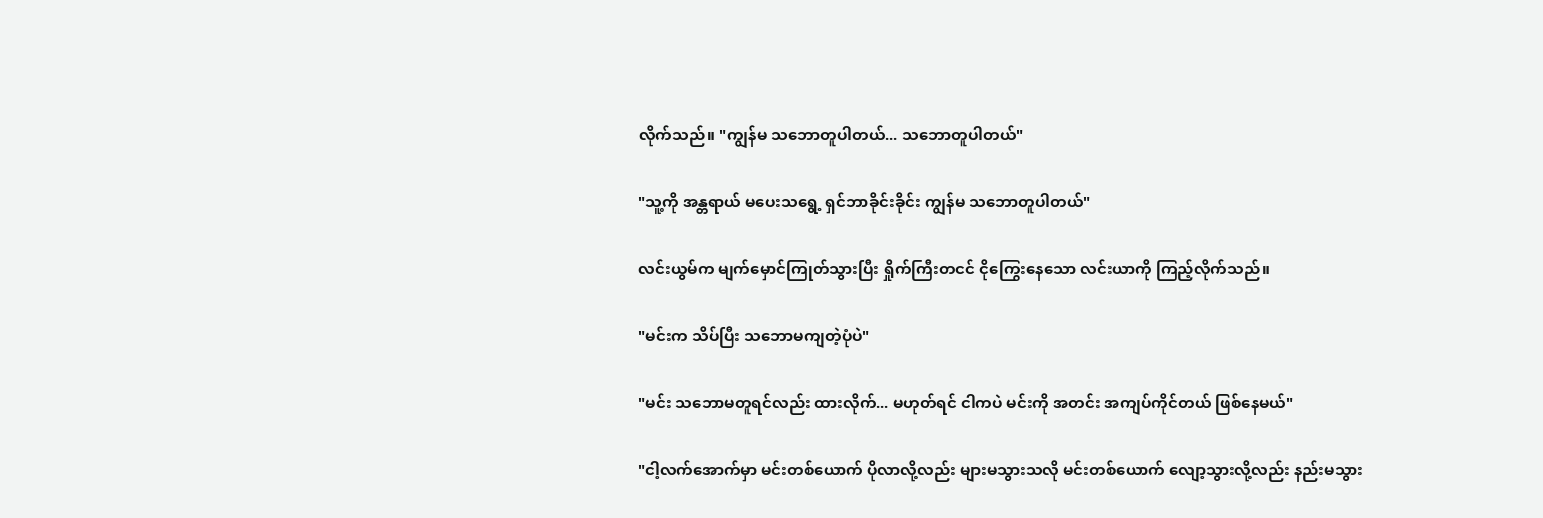လိုက်သည်။ "ကျွန်မ သဘောတူပါတယ်... သဘောတူပါတယ်"

"သူ့ကို အန္တရာယ် မပေးသရွေ့ ရှင်ဘာခိုင်းခိုင်း ကျွန်မ သဘောတူပါတယ်"

လင်းယွမ်က မျက်မှောင်ကြုတ်သွားပြီး ရှိုက်ကြီးတငင် ငိုကြွေးနေသော လင်းယာကို ကြည့်လိုက်သည်။

"မင်းက သိပ်ပြီး သဘောမကျတဲ့ပုံပဲ"

"မင်း သဘောမတူရင်လည်း ထားလိုက်... မဟုတ်ရင် ငါကပဲ မင်းကို အတင်း အကျပ်ကိုင်တယ် ဖြစ်နေမယ်"

"ငါ့လက်အောက်မှာ မင်းတစ်ယောက် ပိုလာလို့လည်း များမသွားသလို မင်းတစ်ယောက် လျော့သွားလို့လည်း နည်းမသွား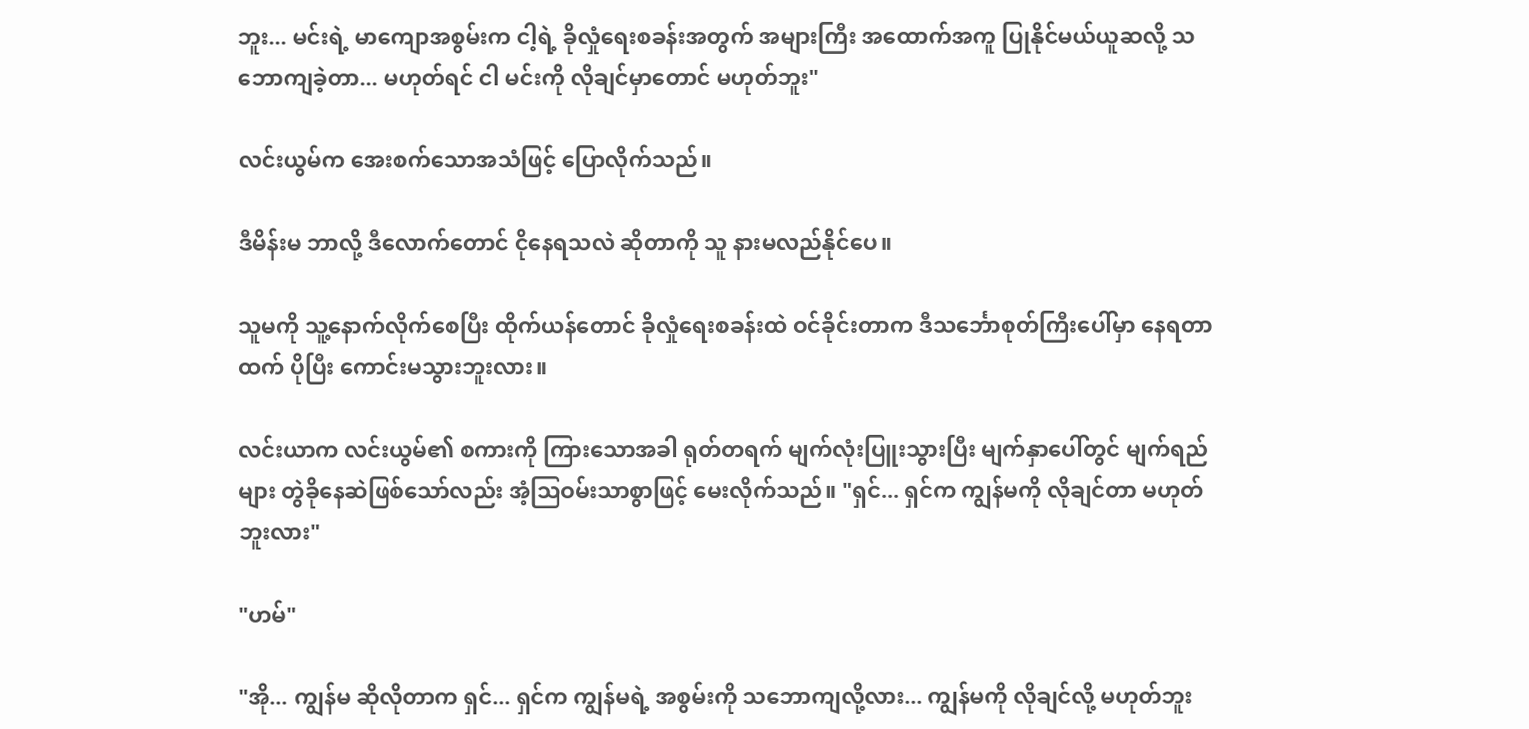ဘူး... မင်းရဲ့ မာကျောအစွမ်းက ငါ့ရဲ့ ခိုလှုံရေးစခန်းအတွက် အများကြီး အထောက်အကူ ပြုနိုင်မယ်ယူဆလို့ သဘောကျခဲ့တာ... မဟုတ်ရင် ငါ မင်းကို လိုချင်မှာတောင် မဟုတ်ဘူး"

လင်းယွမ်က အေးစက်သောအသံဖြင့် ပြောလိုက်သည်။

ဒီမိန်းမ ဘာလို့ ဒီလောက်တောင် ငိုနေရသလဲ ဆိုတာကို သူ နားမလည်နိုင်ပေ။

သူမကို သူ့နောက်လိုက်စေပြီး ထိုက်ယန်တောင် ခိုလှုံရေးစခန်းထဲ ဝင်ခိုင်းတာက ဒီသင်္ဘောစုတ်ကြီးပေါ်မှာ နေရတာထက် ပိုပြီး ကောင်းမသွားဘူးလား။

လင်းယာက လင်းယွမ်၏ စကားကို ကြားသောအခါ ရုတ်တရက် မျက်လုံးပြူးသွားပြီး မျက်နှာပေါ်တွင် မျက်ရည်များ တွဲခိုနေဆဲဖြစ်သော်လည်း အံ့ဩဝမ်းသာစွာဖြင့် မေးလိုက်သည်။ "ရှင်... ရှင်က ကျွန်မကို လိုချင်တာ မဟုတ်ဘူးလား"

"ဟမ်"

"အို... ကျွန်မ ဆိုလိုတာက ရှင်... ရှင်က ကျွန်မရဲ့ အစွမ်းကို သဘောကျလို့လား... ကျွန်မကို လိုချင်လို့ မဟုတ်ဘူး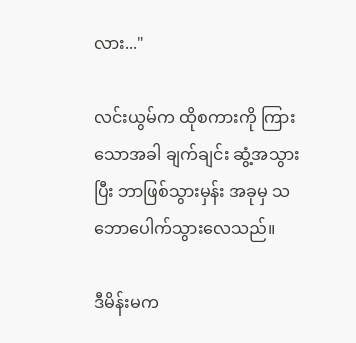လား..."

လင်းယွမ်က ထိုစကားကို ကြားသောအခါ ချက်ချင်း ဆွံ့အသွားပြီး ဘာဖြစ်သွားမှန်း အခုမှ သဘောပေါက်သွားလေသည်။

ဒီမိန်းမက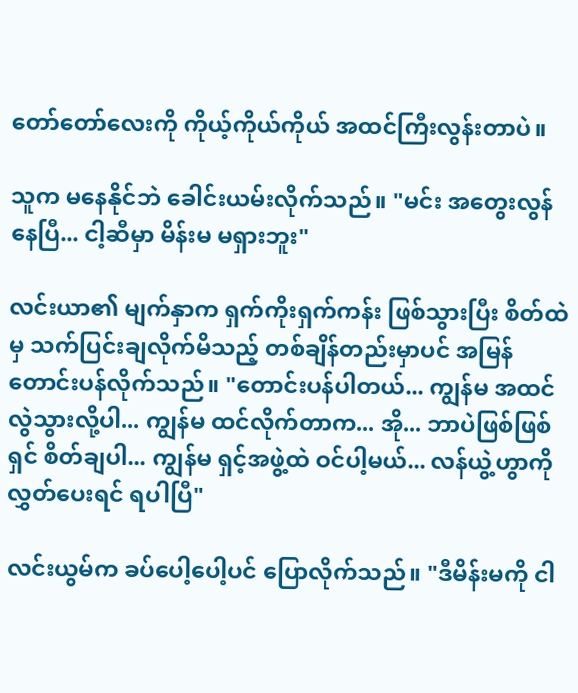တော်တော်လေးကို ကိုယ့်ကိုယ်ကိုယ် အထင်ကြီးလွန်းတာပဲ။

သူက မနေနိုင်ဘဲ ခေါင်းယမ်းလိုက်သည်။ "မင်း အတွေးလွန်နေပြီ... ငါ့ဆီမှာ မိန်းမ မရှားဘူး"

လင်းယာ၏ မျက်နှာက ရှက်ကိုးရှက်ကန်း ဖြစ်သွားပြီး စိတ်ထဲမှ သက်ပြင်းချလိုက်မိသည့် တစ်ချိန်တည်းမှာပင် အမြန် တောင်းပန်လိုက်သည်။ "တောင်းပန်ပါတယ်... ကျွန်မ အထင်လွဲသွားလို့ပါ... ကျွန်မ ထင်လိုက်တာက... အို... ဘာပဲဖြစ်ဖြစ် ရှင် စိတ်ချပါ... ကျွန်မ ရှင့်အဖွဲ့ထဲ ဝင်ပါ့မယ်... လန်ယွဲ့ဟွာကို လွှတ်ပေးရင် ရပါပြီ"

လင်းယွမ်က ခပ်ပေါ့ပေါ့ပင် ပြောလိုက်သည်။ "ဒီမိန်းမကို ငါ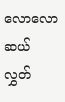လောလောဆယ် လွှတ်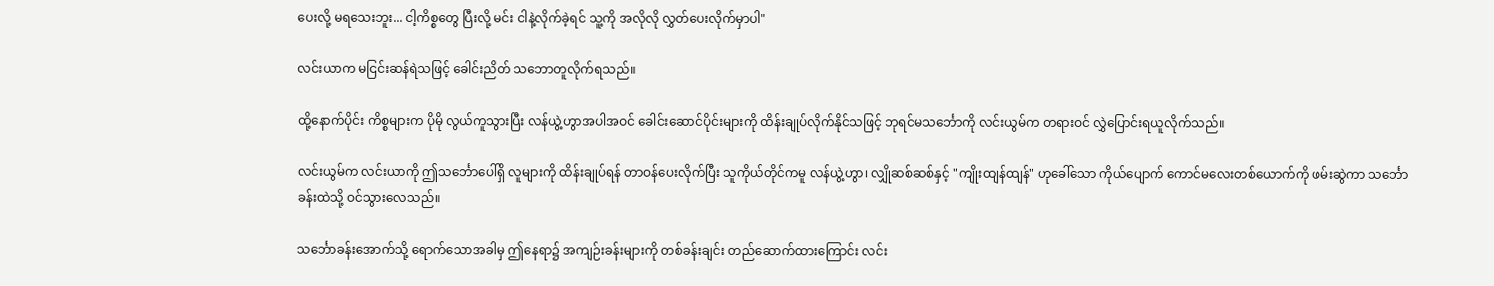ပေးလို့ မရသေးဘူး... ငါ့ကိစ္စတွေ ပြီးလို့ မင်း ငါနဲ့လိုက်ခဲ့ရင် သူ့ကို အလိုလို လွှတ်ပေးလိုက်မှာပါ"

လင်းယာက မငြင်းဆန်ရဲသဖြင့် ခေါင်းညိတ် သဘောတူလိုက်ရသည်။

ထို့နောက်ပိုင်း ကိစ္စများက ပိုမို လွယ်ကူသွားပြီး လန်ယွဲ့ဟွာအပါအဝင် ခေါင်းဆောင်ပိုင်းများကို ထိန်းချုပ်လိုက်နိုင်သဖြင့် ဘုရင်မသင်္ဘောကို လင်းယွမ်က တရားဝင် လွှဲပြောင်းရယူလိုက်သည်။

လင်းယွမ်က လင်းယာကို ဤသင်္ဘောပေါ်ရှိ လူများကို ထိန်းချုပ်ရန် တာဝန်ပေးလိုက်ပြီး သူကိုယ်တိုင်ကမူ လန်ယွဲ့ဟွာ၊ လျှိုဆစ်ဆစ်နှင့် "ကျိုးထျန်ထျန်" ဟုခေါ်သော ကိုယ်ပျောက် ကောင်မလေးတစ်ယောက်ကို ဖမ်းဆွဲကာ သင်္ဘောခန်းထဲသို့ ဝင်သွားလေသည်။

သင်္ဘောခန်းအောက်သို့ ရောက်သောအခါမှ ဤနေရာ၌ အကျဉ်းခန်းများကို တစ်ခန်းချင်း တည်ဆောက်ထားကြောင်း လင်း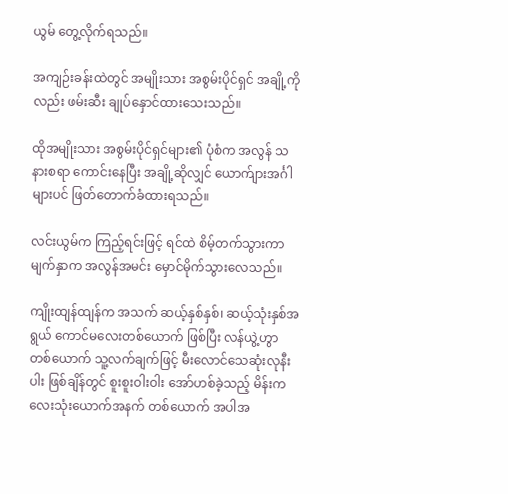ယွမ် တွေ့လိုက်ရသည်။

အကျဉ်းခန်းထဲတွင် အမျိုးသား အစွမ်းပိုင်ရှင် အချို့ကိုလည်း ဖမ်းဆီး ချုပ်နှောင်ထားသေးသည်။

ထိုအမျိုးသား အစွမ်းပိုင်ရှင်များ၏ ပုံစံက အလွန် သနားစရာ ကောင်းနေပြီး အချို့ဆိုလျှင် ယောက်ျားအင်္ဂါများပင် ဖြတ်တောက်ခံထားရသည်။

လင်းယွမ်က ကြည့်ရင်းဖြင့် ရင်ထဲ စိမ့်တက်သွားကာ မျက်နှာက အလွန်အမင်း မှောင်မိုက်သွားလေသည်။

ကျိုးထျန်ထျန်က အသက် ဆယ့်နှစ်နှစ်၊ ဆယ့်သုံးနှစ်အရွယ် ကောင်မလေးတစ်ယောက် ဖြစ်ပြီး လန်ယွဲ့ဟွာ တစ်ယောက် သူ့လက်ချက်ဖြင့် မီးလောင်သေဆုံးလုနီးပါး ဖြစ်ချိန်တွင် စူးစူးဝါးဝါး အော်ဟစ်ခဲ့သည့် မိန်းကလေးသုံးယောက်အနက် တစ်ယောက် အပါအ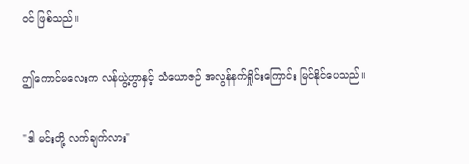ဝင် ဖြစ်သည်။

ဤကောင်မလေးက လန်ယွဲ့ဟွာနှင့် သံယောဇဉ် အလွန်နက်ရှိုင်းကြောင်း မြင်နိုင်ပေသည်။

"ဒါ မင်းတို့ လက်ချက်လား"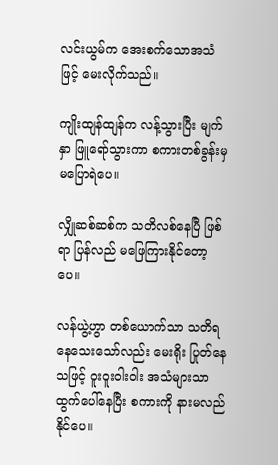လင်းယွမ်က အေးစက်သောအသံဖြင့် မေးလိုက်သည်။

ကျိုးထျန်ထျန်က လန့်သွားပြီး မျက်နှာ ဖြူရော်သွားကာ စကားတစ်ခွန်းမှ မပြောရဲပေ။

လျှိုဆစ်ဆစ်က သတိလစ်နေပြီ ဖြစ်ရာ ပြန်လည် မဖြေကြားနိုင်တော့ပေ။

လန်ယွဲ့ဟွာ တစ်ယောက်သာ သတိရနေသေးသော်လည်း မေးရိုး ပြုတ်နေသဖြင့် ဝူးဝူးဝါးဝါး အသံများသာ ထွက်ပေါ်နေပြီး စကားကို နားမလည်နိုင်ပေ။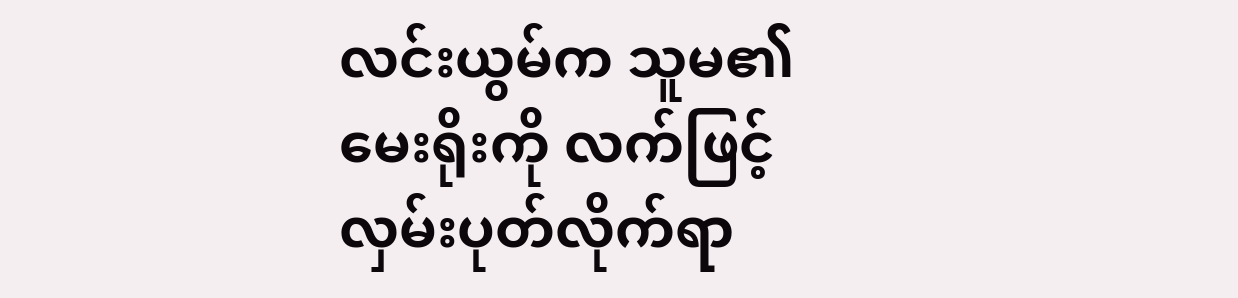လင်းယွမ်က သူမ၏ မေးရိုးကို လက်ဖြင့် လှမ်းပုတ်လိုက်ရာ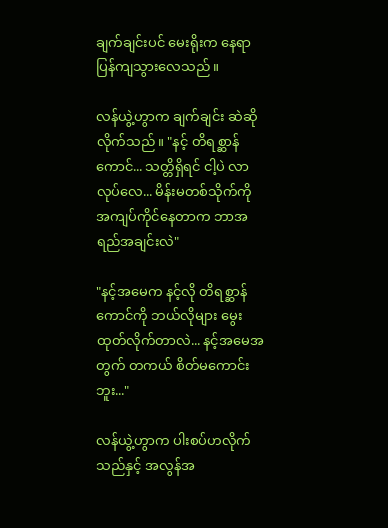ချက်ချင်းပင် မေးရိုးက နေရာပြန်ကျသွားလေသည်။

လန်ယွဲ့ဟွာက ချက်ချင်း ဆဲဆိုလိုက်သည်။ "နင့် တိရစ္ဆာန်ကောင်... သတ္တိရှိရင် ငါ့ပဲ လာလုပ်လေ... မိန်းမတစ်သိုက်ကို အကျပ်ကိုင်နေတာက ဘာအရည်အချင်းလဲ"

"နင့်အမေက နင့်လို တိရစ္ဆာန်ကောင်ကို ဘယ်လိုများ မွေးထုတ်လိုက်တာလဲ... နင့်အမေအတွက် တကယ် စိတ်မကောင်းဘူး..."

လန်ယွဲ့ဟွာက ပါးစပ်ဟလိုက်သည်နှင့် အလွန်အ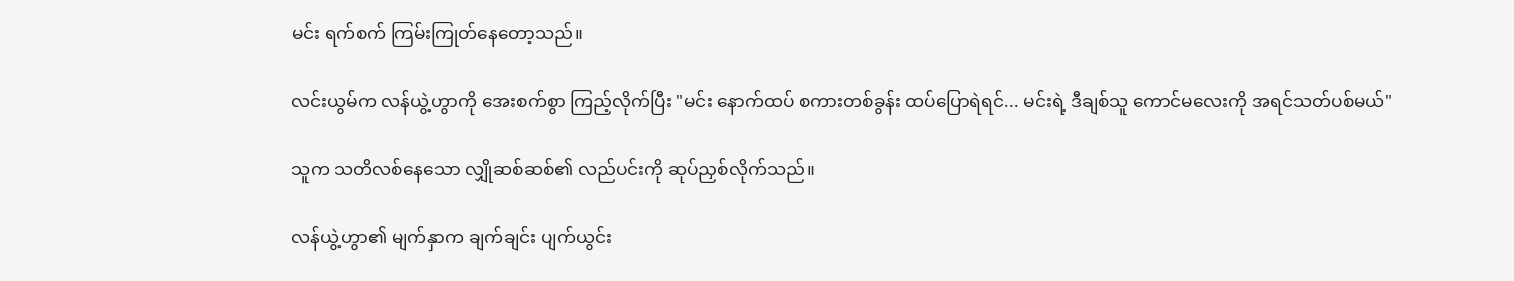မင်း ရက်စက် ကြမ်းကြုတ်နေတော့သည်။

လင်းယွမ်က လန်ယွဲ့ဟွာကို အေးစက်စွာ ကြည့်လိုက်ပြီး "မင်း နောက်ထပ် စကားတစ်ခွန်း ထပ်ပြောရဲရင်... မင်းရဲ့ ဒီချစ်သူ ကောင်မလေးကို အရင်သတ်ပစ်မယ်"

သူက သတိလစ်နေသော လျှိုဆစ်ဆစ်၏ လည်ပင်းကို ဆုပ်ညှစ်လိုက်သည်။

လန်ယွဲ့ဟွာ၏ မျက်နှာက ချက်ချင်း ပျက်ယွင်း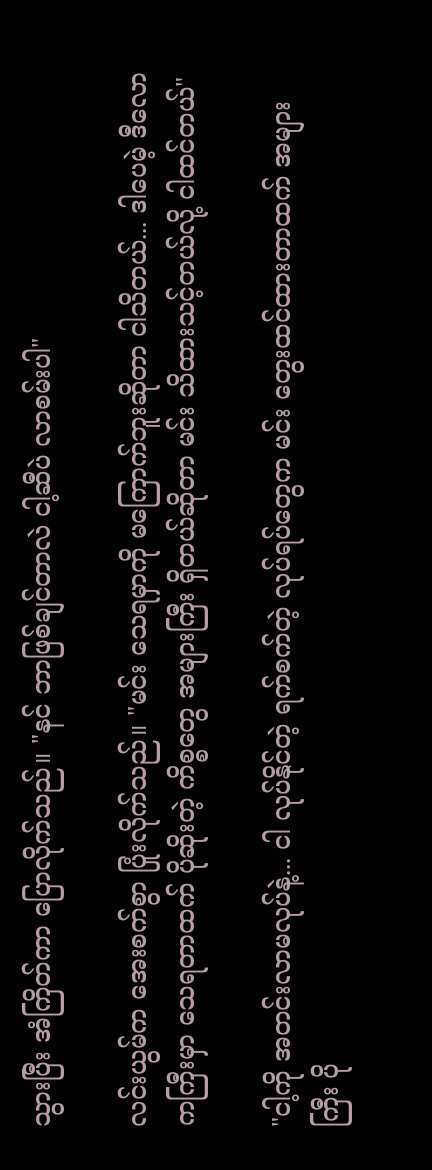သွားပြီး အံကြိတ်ကာ ပြောလိုက်သည်။ "နင် ဘာဖြစ်ချင်တာလဲ ငါ့ဆီပဲ လာစမ်းပါ"

လင်းယွမ်က အေးစက်စွာ ပြုံးလိုက်သည်။ "မင်း သေရမှာကို မကြောက်ဘူးဆိုတာ ငါသိတယ်... ဒါပေမဲ့ ဒီလောကကြီးမှာ သေရတာထက် ပိုဆိုးတဲ့ ကိစ္စတွေ အများကြီး ရှိတယ်ဆိုတာ မင်း သိထားသင့်တယ်လို့ ငါထင်တယ်"

"ငါ့ကို အတင်းလာမလုပ်နဲ့... ငါ လုပ်နိုင်တဲ့ ရက်စက်တဲ့ လုပ်ရပ်တွေက မင်း တွေးထင်ထားတာထက် အများကြီး ပို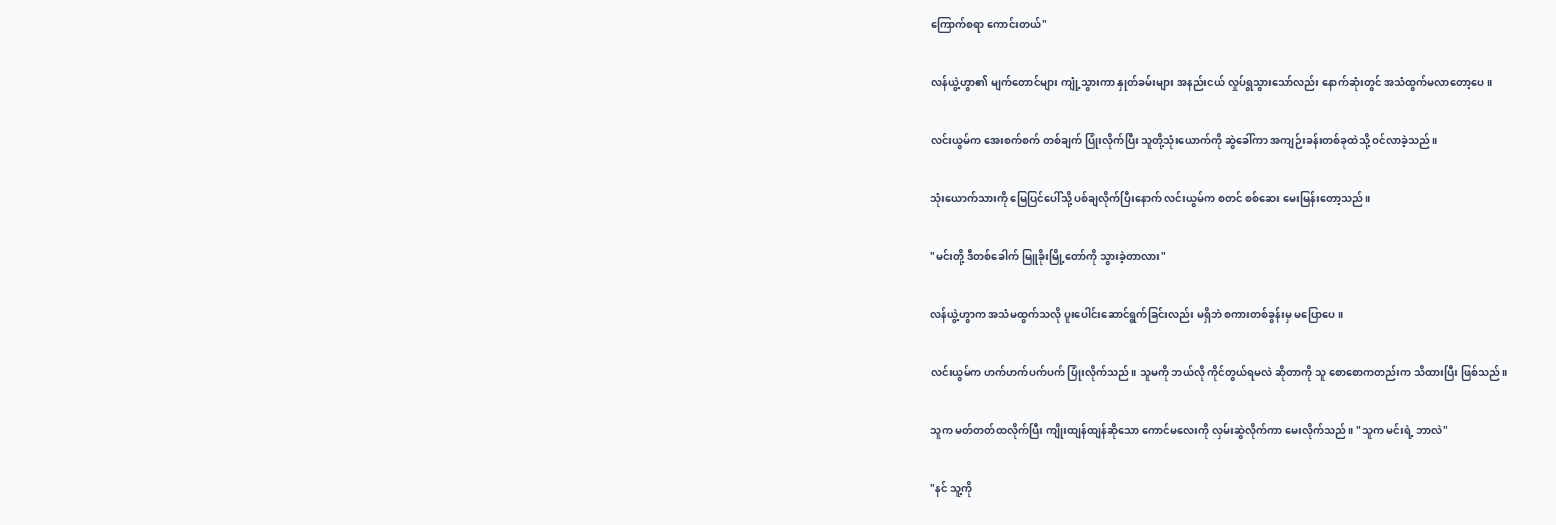ကြောက်စရာ ကောင်းတယ်"

လန်ယွဲ့ဟွာ၏ မျက်တောင်များ ကျုံ့သွားကာ နှုတ်ခမ်းများ အနည်းငယ် လှုပ်ရွသွားသော်လည်း နောက်ဆုံးတွင် အသံထွက်မလာတော့ပေ။

လင်းယွမ်က အေးစက်စက် တစ်ချက် ပြုံးလိုက်ပြီး သူတို့သုံးယောက်ကို ဆွဲခေါ်ကာ အကျဉ်းခန်းတစ်ခုထဲသို့ ဝင်လာခဲ့သည်။

သုံးယောက်သားကို မြေပြင်ပေါ်သို့ ပစ်ချလိုက်ပြီးနောက် လင်းယွမ်က စတင် စစ်ဆေး မေးမြန်းတော့သည်။

"မင်းတို့ ဒီတစ်ခေါက် မြူခိုးမြို့တော်ကို သွားခဲ့တာလား"

လန်ယွဲ့ဟွာက အသံမထွက်သလို ပူးပေါင်းဆောင်ရွက်ခြင်းလည်း မရှိဘဲ စကားတစ်ခွန်းမှ မပြောပေ။

လင်းယွမ်က ဟက်ဟက်ပက်ပက် ပြုံးလိုက်သည်။ သူမကို ဘယ်လို ကိုင်တွယ်ရမလဲ ဆိုတာကို သူ စောစောကတည်းက သိထားပြီး ဖြစ်သည်။

သူက မတ်တတ်ထလိုက်ပြီး ကျိုးထျန်ထျန်ဆိုသော ကောင်မလေးကို လှမ်းဆွဲလိုက်ကာ မေးလိုက်သည်။ "သူက မင်းရဲ့ ဘာလဲ"

"နင် သူ့ကို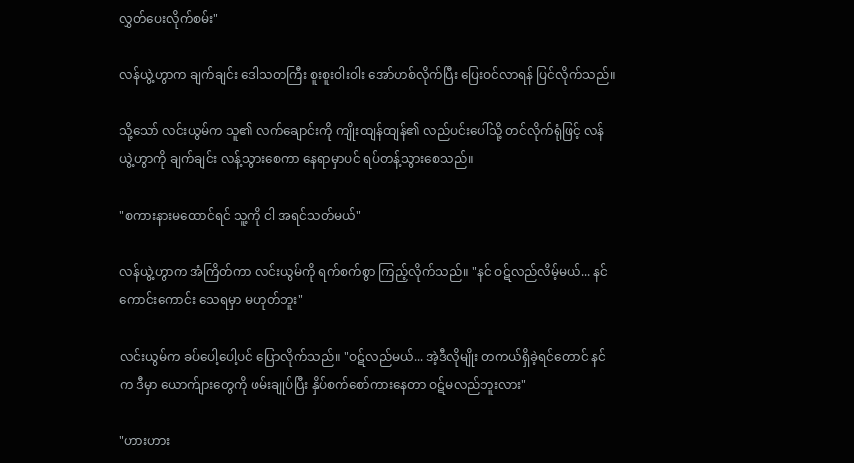လွှတ်ပေးလိုက်စမ်း"

လန်ယွဲ့ဟွာက ချက်ချင်း ဒေါသတကြီး စူးစူးဝါးဝါး အော်ဟစ်လိုက်ပြီး ပြေးဝင်လာရန် ပြင်လိုက်သည်။

သို့သော် လင်းယွမ်က သူ၏ လက်ချောင်းကို ကျိုးထျန်ထျန်၏ လည်ပင်းပေါ်သို့ တင်လိုက်ရုံဖြင့် လန်ယွဲ့ဟွာကို ချက်ချင်း လန့်သွားစေကာ နေရာမှာပင် ရပ်တန့်သွားစေသည်။

"စကားနားမထောင်ရင် သူ့ကို ငါ အရင်သတ်မယ်"

လန်ယွဲ့ဟွာက အံကြိတ်ကာ လင်းယွမ်ကို ရက်စက်စွာ ကြည့်လိုက်သည်။ "နင် ဝဋ်လည်လိမ့်မယ်... နင် ကောင်းကောင်း သေရမှာ မဟုတ်ဘူး"

လင်းယွမ်က ခပ်ပေါ့ပေါ့ပင် ပြောလိုက်သည်။ "ဝဋ်လည်မယ်... အဲ့ဒီလိုမျိုး တကယ်ရှိခဲ့ရင်တောင် နင်က ဒီမှာ ယောက်ျားတွေကို ဖမ်းချုပ်ပြီး နှိပ်စက်စော်ကားနေတာ ဝဋ်မလည်ဘူးလား"

"ဟားဟား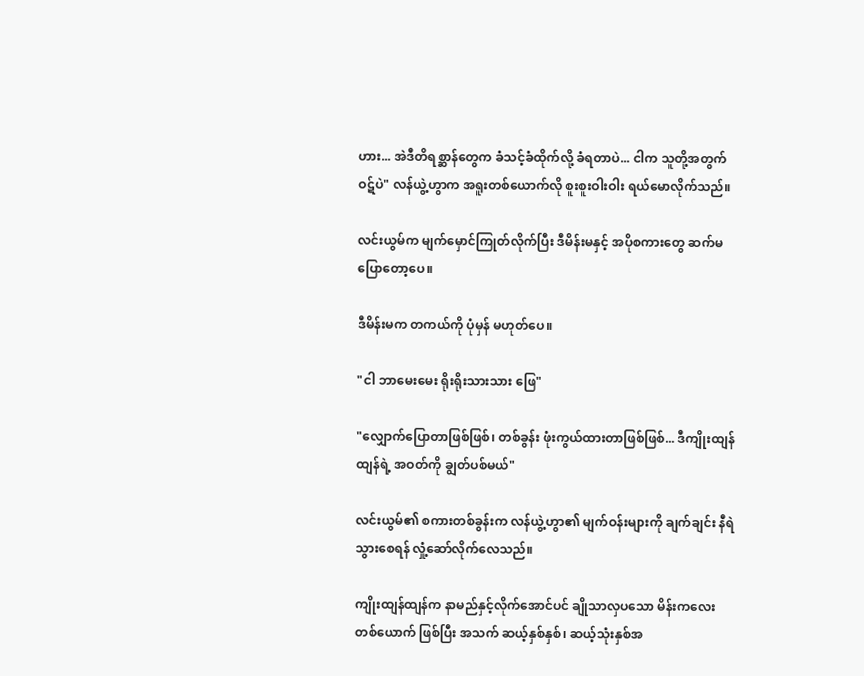ဟား... အဲဒီတိရစ္ဆာန်တွေက ခံသင့်ခံထိုက်လို့ ခံရတာပဲ... ငါက သူတို့အတွက် ဝဋ်ပဲ" လန်ယွဲ့ဟွာက အရူးတစ်ယောက်လို စူးစူးဝါးဝါး ရယ်မောလိုက်သည်။

လင်းယွမ်က မျက်မှောင်ကြုတ်လိုက်ပြီး ဒီမိန်းမနှင့် အပိုစကားတွေ ဆက်မပြောတော့ပေ။

ဒီမိန်းမက တကယ်ကို ပုံမှန် မဟုတ်ပေ။

"ငါ ဘာမေးမေး ရိုးရိုးသားသား ဖြေ"

"လျှောက်ပြောတာဖြစ်ဖြစ်၊ တစ်ခွန်း ဖုံးကွယ်ထားတာဖြစ်ဖြစ်... ဒီကျိုးထျန်ထျန်ရဲ့ အဝတ်ကို ချွတ်ပစ်မယ်"

လင်းယွမ်၏ စကားတစ်ခွန်းက လန်ယွဲ့ဟွာ၏ မျက်ဝန်းများကို ချက်ချင်း နီရဲသွားစေရန် လှုံ့ဆော်လိုက်လေသည်။

ကျိုးထျန်ထျန်က နာမည်နှင့်လိုက်အောင်ပင် ချိုသာလှပသော မိန်းကလေးတစ်ယောက် ဖြစ်ပြီး အသက် ဆယ့်နှစ်နှစ်၊ ဆယ့်သုံးနှစ်အ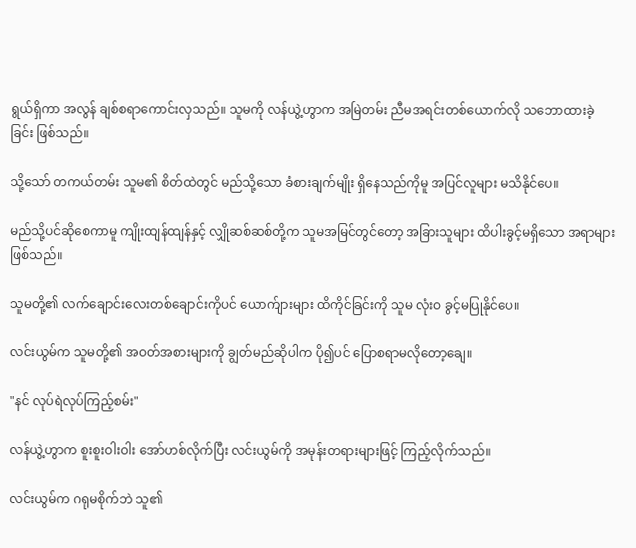ရွယ်ရှိကာ အလွန် ချစ်စရာကောင်းလှသည်။ သူမကို လန်ယွဲ့ဟွာက အမြဲတမ်း ညီမအရင်းတစ်ယောက်လို သဘောထားခဲ့ခြင်း ဖြစ်သည်။

သို့သော် တကယ်တမ်း သူမ၏ စိတ်ထဲတွင် မည်သို့သော ခံစားချက်မျိုး ရှိနေသည်ကိုမူ အပြင်လူများ မသိနိုင်ပေ။

မည်သို့ပင်ဆိုစေကာမူ ကျိုးထျန်ထျန်နှင့် လျှိုဆစ်ဆစ်တို့က သူမအမြင်တွင်တော့ အခြားသူများ ထိပါးခွင့်မရှိသော အရာများ ဖြစ်သည်။

သူမတို့၏ လက်ချောင်းလေးတစ်ချောင်းကိုပင် ယောက်ျားများ ထိကိုင်ခြင်းကို သူမ လုံးဝ ခွင့်မပြုနိုင်ပေ။

လင်းယွမ်က သူမတို့၏ အဝတ်အစားများကို ချွတ်မည်ဆိုပါက ပို၍ပင် ပြောစရာမလိုတော့ချေ။

"နင် လုပ်ရဲလုပ်ကြည့်စမ်း"

လန်ယွဲ့ဟွာက စူးစူးဝါးဝါး အော်ဟစ်လိုက်ပြီး လင်းယွမ်ကို အမုန်းတရားများဖြင့် ကြည့်လိုက်သည်။

လင်းယွမ်က ဂရုမစိုက်ဘဲ သူ၏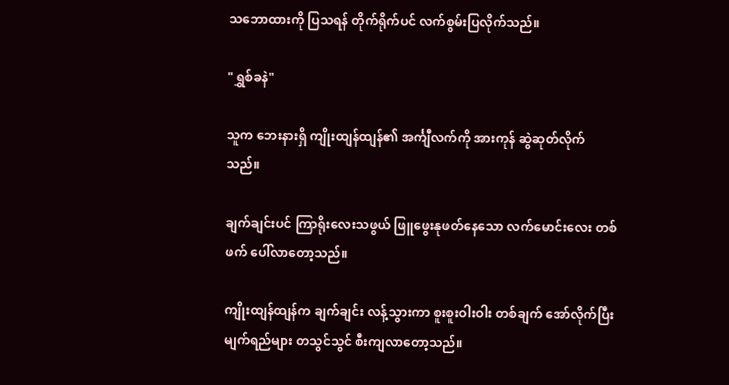သဘောထားကို ပြသရန် တိုက်ရိုက်ပင် လက်စွမ်းပြလိုက်သည်။

"ရွှစ်ခနဲ"

သူက ဘေးနားရှိ ကျိုးထျန်ထျန်၏ အင်္ကျီလက်ကို အားကုန် ဆွဲဆုတ်လိုက်သည်။

ချက်ချင်းပင် ကြာရိုးလေးသဖွယ် ဖြူဖွေးနုဖတ်နေသော လက်မောင်းလေး တစ်ဖက် ပေါ်လာတော့သည်။

ကျိုးထျန်ထျန်က ချက်ချင်း လန့်သွားကာ စူးစူးဝါးဝါး တစ်ချက် အော်လိုက်ပြီး မျက်ရည်များ တသွင်သွင် စီးကျလာတော့သည်။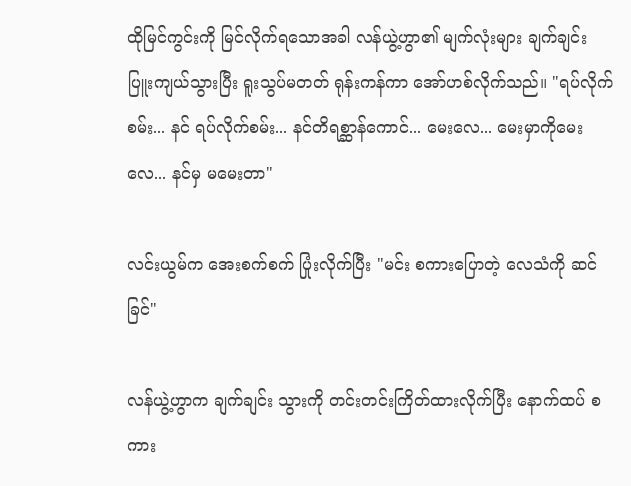ထိုမြင်ကွင်းကို မြင်လိုက်ရသောအခါ လန်ယွဲ့ဟွာ၏ မျက်လုံးများ ချက်ချင်း ပြူးကျယ်သွားပြီး ရူးသွပ်မတတ် ရုန်းကန်ကာ အော်ဟစ်လိုက်သည်။ "ရပ်လိုက်စမ်း... နင် ရပ်လိုက်စမ်း... နင်တိရစ္ဆာန်ကောင်... မေးလေ... မေးမှာကိုမေးလေ... နင်မှ မမေးတာ"

လင်းယွမ်က အေးစက်စက် ပြုံးလိုက်ပြီး "မင်း စကားပြောတဲ့ လေသံကို ဆင်ခြင်"

လန်ယွဲ့ဟွာက ချက်ချင်း သွားကို တင်းတင်းကြိတ်ထားလိုက်ပြီး နောက်ထပ် စကား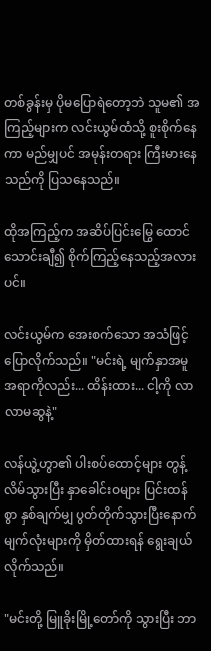တစ်ခွန်းမှ ပိုမပြောရဲတော့ဘဲ သူမ၏ အကြည့်များက လင်းယွမ်ထံသို့ စူးစိုက်နေကာ မည်မျှပင် အမုန်းတရား ကြီးမားနေသည်ကို ပြသနေသည်။

ထိုအကြည့်က အဆိပ်ပြင်းမြွေ ထောင်သောင်းချီ၍ စိုက်ကြည့်နေသည့်အလားပင်။

လင်းယွမ်က အေးစက်သော အသံဖြင့် ပြောလိုက်သည်။ "မင်းရဲ့ မျက်နှာအမူအရာကိုလည်း... ထိန်းထား... ငါ့ကို လာလာမဆွနဲ့"

လန်ယွဲ့ဟွာ၏ ပါးစပ်ထောင့်များ တွန့်လိမ်သွားပြီး နှာခေါင်းဝများ ပြင်းထန်စွာ နှစ်ချက်မျှ ပွတ်တိုက်သွားပြီးနောက် မျက်လုံးများကို မှိတ်ထားရန် ရွေးချယ်လိုက်သည်။

"မင်းတို့ မြူခိုးမြို့တော်ကို သွားပြီး ဘာ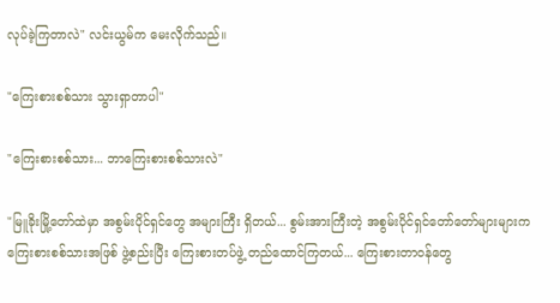လုပ်ခဲ့ကြတာလဲ" လင်းယွမ်က မေးလိုက်သည်။

"ကြေးစားစစ်သား သွားရှာတာပါ"

"ကြေးစားစစ်သား... ဘာကြေးစားစစ်သားလဲ"

"မြူခိုးမြို့တော်ထဲမှာ အစွမ်းပိုင်ရှင်တွေ အများကြီး ရှိတယ်... စွမ်းအားကြီးတဲ့ အစွမ်းပိုင်ရှင်တော်တော်များများက ကြေးစားစစ်သားအဖြစ် ဖွဲ့စည်းပြီး ကြေးစားတပ်ဖွဲ့ တည်ထောင်ကြတယ်... ကြေးစားတာဝန်တွေ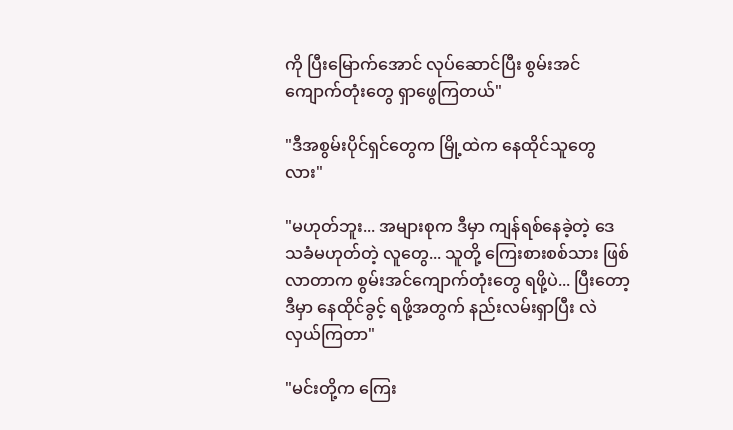ကို ပြီးမြောက်အောင် လုပ်ဆောင်ပြီး စွမ်းအင်ကျောက်တုံးတွေ ရှာဖွေကြတယ်"

"ဒီအစွမ်းပိုင်ရှင်တွေက မြို့ထဲက နေထိုင်သူတွေလား"

"မဟုတ်ဘူး... အများစုက ဒီမှာ ကျန်ရစ်နေခဲ့တဲ့ ဒေသခံမဟုတ်တဲ့ လူတွေ... သူတို့ ကြေးစားစစ်သား ဖြစ်လာတာက စွမ်းအင်ကျောက်တုံးတွေ ရဖို့ပဲ... ပြီးတော့ ဒီမှာ နေထိုင်ခွင့် ရဖို့အတွက် နည်းလမ်းရှာပြီး လဲလှယ်ကြတာ"

"မင်းတို့က ကြေး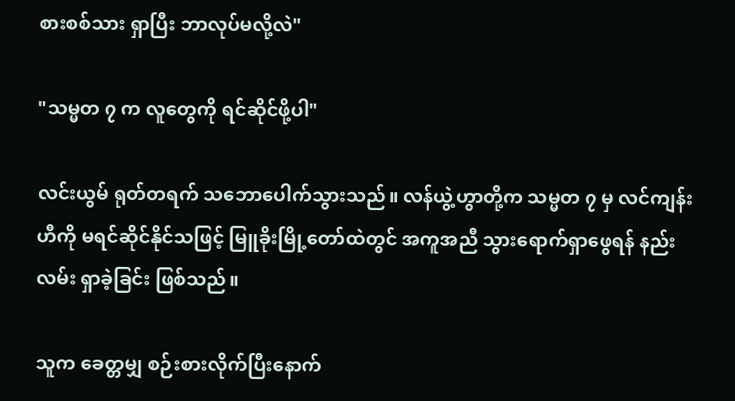စားစစ်သား ရှာပြီး ဘာလုပ်မလို့လဲ"

"သမ္မတ ၇ က လူတွေကို ရင်ဆိုင်ဖို့ပါ"

လင်းယွမ် ရုတ်တရက် သဘောပေါက်သွားသည်။ လန်ယွဲ့ဟွာတို့က သမ္မတ ၇ မှ လင်ကျန်းဟီကို မရင်ဆိုင်နိုင်သဖြင့် မြူခိုးမြို့တော်ထဲတွင် အကူအညီ သွားရောက်ရှာဖွေရန် နည်းလမ်း ရှာခဲ့ခြင်း ဖြစ်သည်။

သူက ခေတ္တမျှ စဉ်းစားလိုက်ပြီးနောက်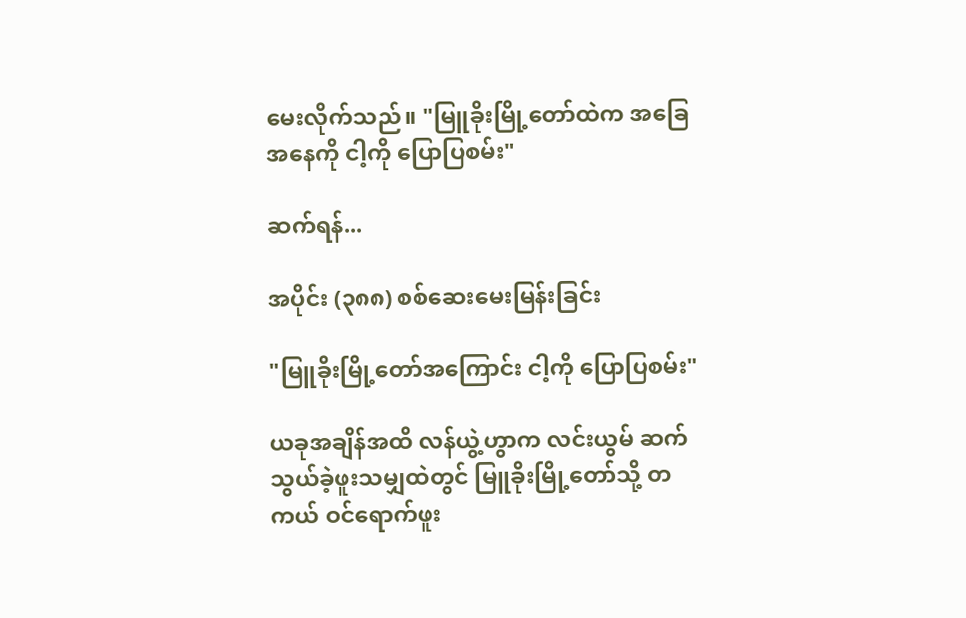မေးလိုက်သည်။ "မြူခိုးမြို့တော်ထဲက အခြေအနေကို ငါ့ကို ပြောပြစမ်း"

ဆက်ရန်...

အပိုင်း (၃၈၈) စစ်ဆေးမေးမြန်းခြင်း

"မြူခိုးမြို့တော်အကြောင်း ငါ့ကို ပြောပြစမ်း"

ယခုအချိန်အထိ လန်ယွဲ့ဟွာက လင်းယွမ် ဆက်သွယ်ခဲ့ဖူးသမျှထဲတွင် မြူခိုးမြို့တော်သို့ တကယ် ဝင်ရောက်ဖူး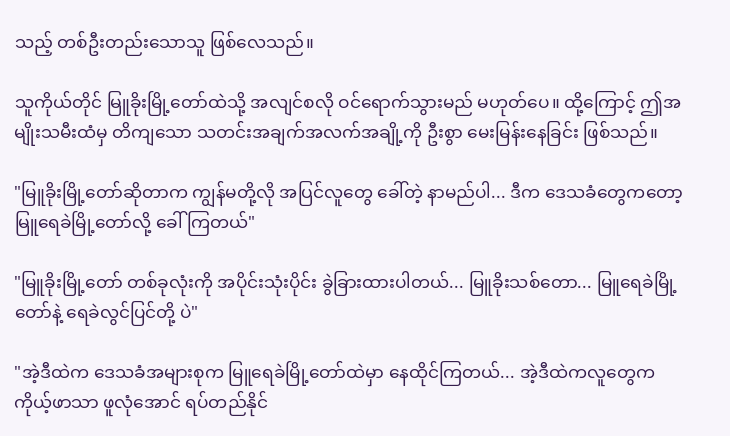သည့် တစ်ဦးတည်းသောသူ ဖြစ်လေသည်။

သူကိုယ်တိုင် မြူခိုးမြို့တော်ထဲသို့ အလျင်စလို ဝင်ရောက်သွားမည် မဟုတ်ပေ။ ထို့ကြောင့် ဤအမျိုးသမီးထံမှ တိကျသော သတင်းအချက်အလက်အချို့ကို ဦးစွာ မေးမြန်းနေခြင်း ဖြစ်သည်။

"မြူခိုးမြို့တော်ဆိုတာက ကျွန်မတို့လို အပြင်လူတွေ ခေါ်တဲ့ နာမည်ပါ... ဒီက ဒေသခံတွေကတော့ မြူရေခဲမြို့တော်လို့ ခေါ်ကြတယ်"

"မြူခိုးမြို့တော် တစ်ခုလုံးကို အပိုင်းသုံးပိုင်း ခွဲခြားထားပါတယ်... မြူခိုးသစ်တော... မြူရေခဲမြို့တော်နဲ့ ရေခဲလွင်ပြင်တို့ ပဲ"

"အဲ့ဒီထဲက ဒေသခံအများစုက မြူရေခဲမြို့တော်ထဲမှာ နေထိုင်ကြတယ်... အဲ့ဒီထဲကလူတွေက ကိုယ့်ဖာသာ ဖူလုံအောင် ရပ်တည်နိုင်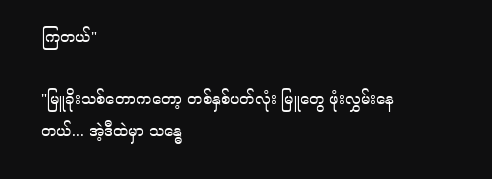ကြတယ်"

"မြူခိုးသစ်တောကတော့ တစ်နှစ်ပတ်လုံး မြူတွေ ဖုံးလွှမ်းနေတယ်... အဲ့ဒီထဲမှာ သန္ဓေ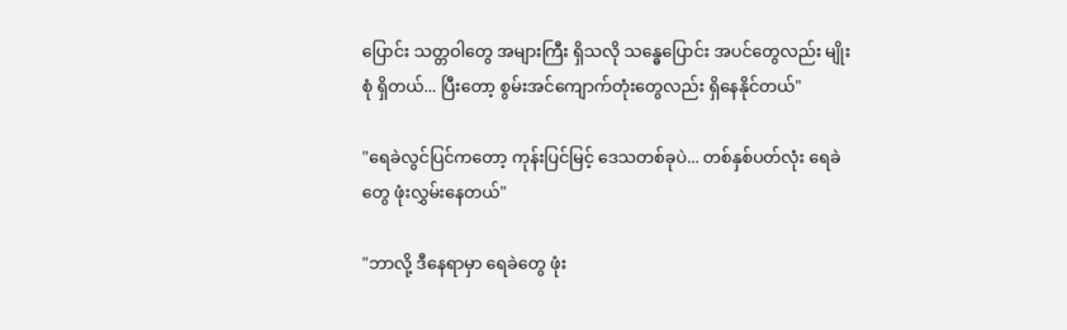ပြောင်း သတ္တဝါတွေ အများကြီး ရှိသလို သန္ဓေပြောင်း အပင်တွေလည်း မျိုးစုံ ရှိတယ်... ပြီးတော့ စွမ်းအင်ကျောက်တုံးတွေလည်း ရှိနေနိုင်တယ်"

"ရေခဲလွင်ပြင်ကတော့ ကုန်းပြင်မြင့် ဒေသတစ်ခုပဲ... တစ်နှစ်ပတ်လုံး ရေခဲတွေ ဖုံးလွှမ်းနေတယ်"

"ဘာလို့ ဒီနေရာမှာ ရေခဲတွေ ဖုံး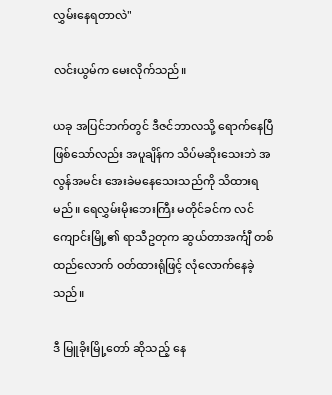လွှမ်းနေရတာလဲ"

လင်းယွမ်က မေးလိုက်သည်။

ယခု အပြင်ဘက်တွင် ဒီဇင်ဘာလသို့ ရောက်နေပြီ ဖြစ်သော်လည်း အပူချိန်က သိပ်မဆိုးသေးဘဲ အလွန်အမင်း အေးခဲမနေသေးသည်ကို သိထားရမည်။ ရေလွှမ်းမိုးဘေးကြီး မတိုင်ခင်က လင်ကျောင်းမြို့၏ ရာသီဥတုက ဆွယ်တာအင်္ကျီ တစ်ထည်လောက် ဝတ်ထားရုံဖြင့် လုံလောက်နေခဲ့သည်။

ဒီ မြူခိုးမြို့တော် ဆိုသည့် နေ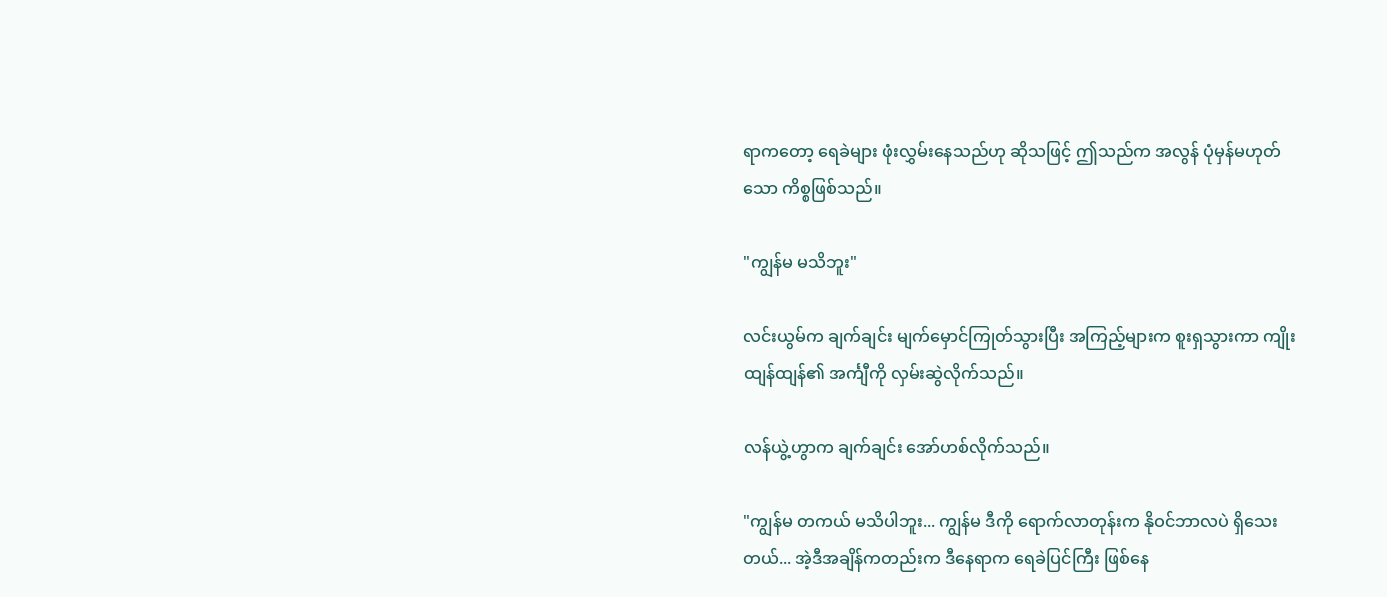ရာကတော့ ရေခဲများ ဖုံးလွှမ်းနေသည်ဟု ဆိုသဖြင့် ဤသည်က အလွန် ပုံမှန်မဟုတ်သော ကိစ္စဖြစ်သည်။

"ကျွန်မ မသိဘူး"

လင်းယွမ်က ချက်ချင်း မျက်မှောင်ကြုတ်သွားပြီး အကြည့်များက စူးရှသွားကာ ကျိုးထျန်ထျန်၏ အင်္ကျီကို လှမ်းဆွဲလိုက်သည်။

လန်ယွဲ့ဟွာက ချက်ချင်း အော်ဟစ်လိုက်သည်။

"ကျွန်မ တကယ် မသိပါဘူး... ကျွန်မ ဒီကို ရောက်လာတုန်းက နိုဝင်ဘာလပဲ ရှိသေးတယ်... အဲ့ဒီအချိန်ကတည်းက ဒီနေရာက ရေခဲပြင်ကြီး ဖြစ်နေ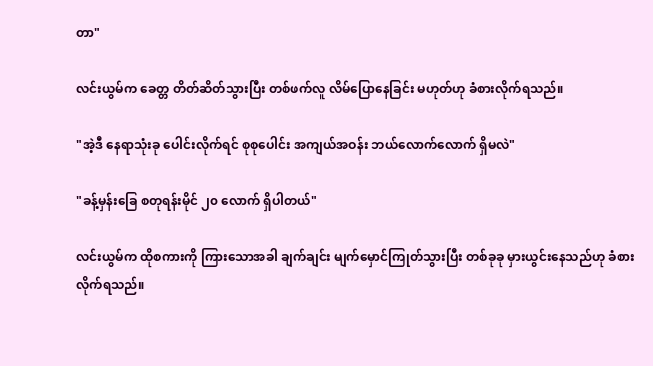တာ"

လင်းယွမ်က ခေတ္တ တိတ်ဆိတ်သွားပြီး တစ်ဖက်လူ လိမ်ပြောနေခြင်း မဟုတ်ဟု ခံစားလိုက်ရသည်။

"အဲ့ဒီ နေရာသုံးခု ပေါင်းလိုက်ရင် စုစုပေါင်း အကျယ်အဝန်း ဘယ်လောက်လောက် ရှိမလဲ"

"ခန့်မှန်းခြေ စတုရန်းမိုင် ၂၀ လောက် ရှိပါတယ်"

လင်းယွမ်က ထိုစကားကို ကြားသောအခါ ချက်ချင်း မျက်မှောင်ကြုတ်သွားပြီး တစ်ခုခု မှားယွင်းနေသည်ဟု ခံစားလိုက်ရသည်။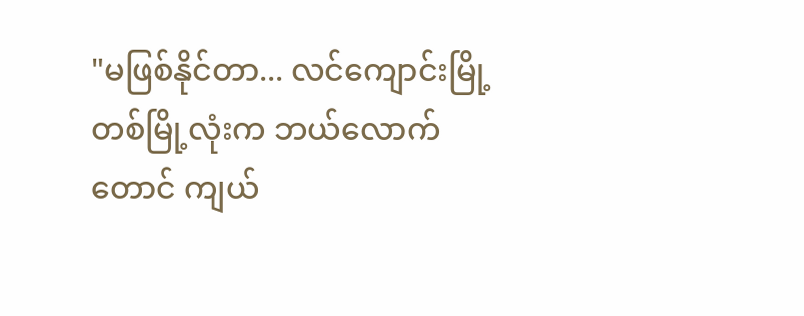"မဖြစ်နိုင်တာ... လင်ကျောင်းမြို့ တစ်မြို့လုံးက ဘယ်လောက်တောင် ကျယ်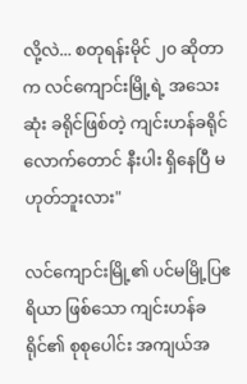လို့လဲ... စတုရန်းမိုင် ၂၀ ဆိုတာက လင်ကျောင်းမြို့ရဲ့ အသေးဆုံး ခရိုင်ဖြစ်တဲ့ ကျင်းဟန်ခရိုင်လောက်တောင် နီးပါး ရှိနေပြီ မဟုတ်ဘူးလား"

လင်ကျောင်းမြို့၏ ပင်မမြို့ပြဧရိယာ ဖြစ်သော ကျင်းဟန်ခရိုင်၏ စုစုပေါင်း အကျယ်အ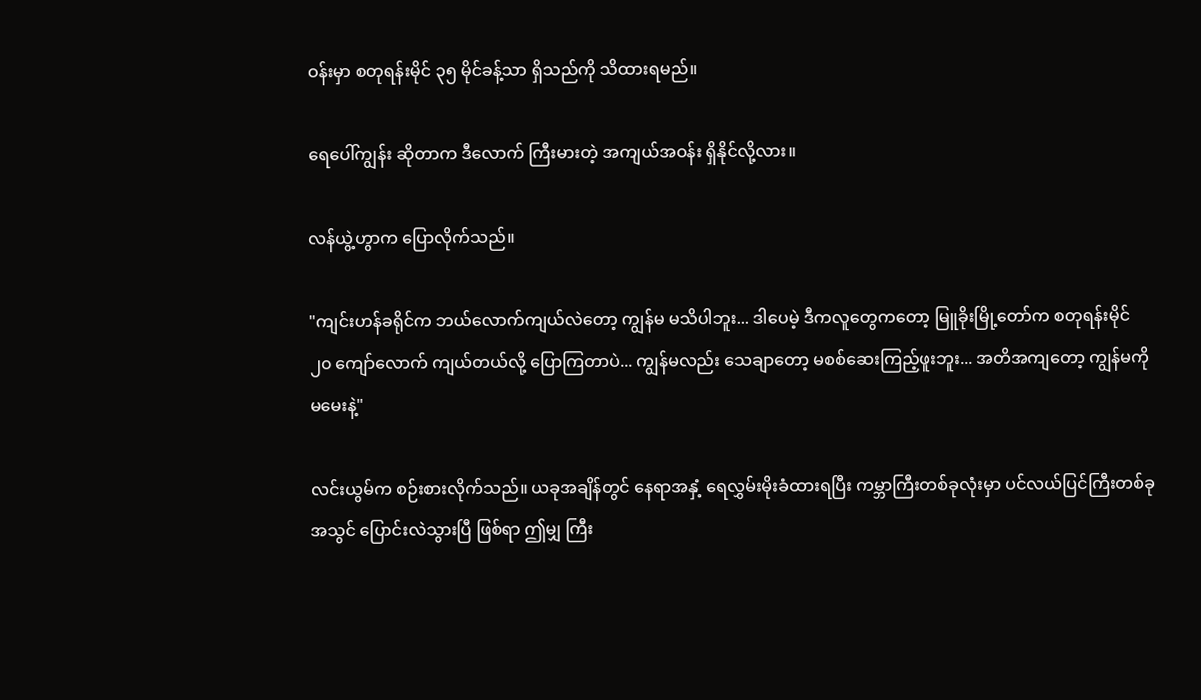ဝန်းမှာ စတုရန်းမိုင် ၃၅ မိုင်ခန့်သာ ရှိသည်ကို သိထားရမည်။

ရေပေါ်ကျွန်း ဆိုတာက ဒီလောက် ကြီးမားတဲ့ အကျယ်အဝန်း ရှိနိုင်လို့လား။

လန်ယွဲ့ဟွာက ပြောလိုက်သည်။

"ကျင်းဟန်ခရိုင်က ဘယ်လောက်ကျယ်လဲတော့ ကျွန်မ မသိပါဘူး... ဒါပေမဲ့ ဒီကလူတွေကတော့ မြူခိုးမြို့တော်က စတုရန်းမိုင် ၂၀ ကျော်လောက် ကျယ်တယ်လို့ ပြောကြတာပဲ... ကျွန်မလည်း သေချာတော့ မစစ်ဆေးကြည့်ဖူးဘူး... အတိအကျတော့ ကျွန်မကို မမေးနဲ့"

လင်းယွမ်က စဉ်းစားလိုက်သည်။ ယခုအချိန်တွင် နေရာအနှံ့ ရေလွှမ်းမိုးခံထားရပြီး ကမ္ဘာကြီးတစ်ခုလုံးမှာ ပင်လယ်ပြင်ကြီးတစ်ခု အသွင် ပြောင်းလဲသွားပြီ ဖြစ်ရာ ဤမျှ ကြီး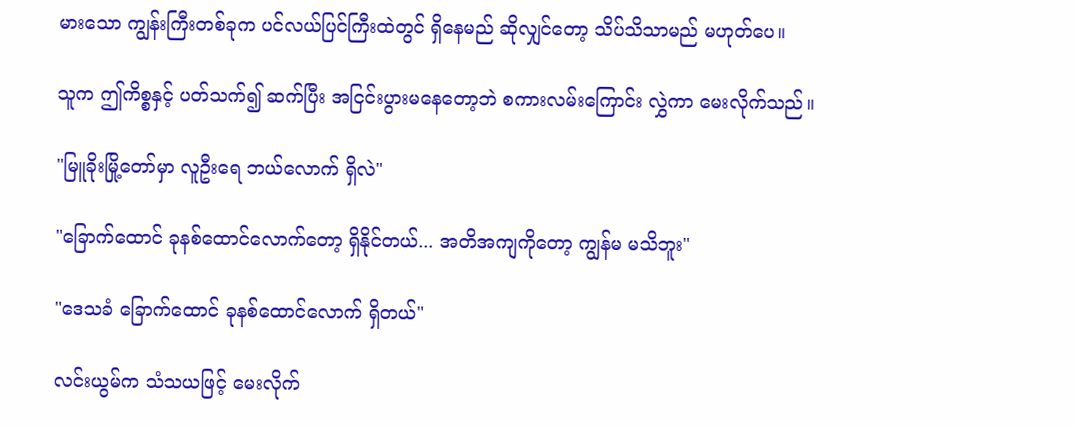မားသော ကျွန်းကြီးတစ်ခုက ပင်လယ်ပြင်ကြီးထဲတွင် ရှိနေမည် ဆိုလျှင်တော့ သိပ်သိသာမည် မဟုတ်ပေ။

သူက ဤကိစ္စနှင့် ပတ်သက်၍ ဆက်ပြီး အငြင်းပွားမနေတော့ဘဲ စကားလမ်းကြောင်း လွှဲကာ မေးလိုက်သည်။

"မြူခိုးမြို့တော်မှာ လူဦးရေ ဘယ်လောက် ရှိလဲ"

"ခြောက်ထောင် ခုနစ်ထောင်လောက်တော့ ရှိနိုင်တယ်... အတိအကျကိုတော့ ကျွန်မ မသိဘူး"

"ဒေသခံ ခြောက်ထောင် ခုနစ်ထောင်လောက် ရှိတယ်"

လင်းယွမ်က သံသယဖြင့် မေးလိုက်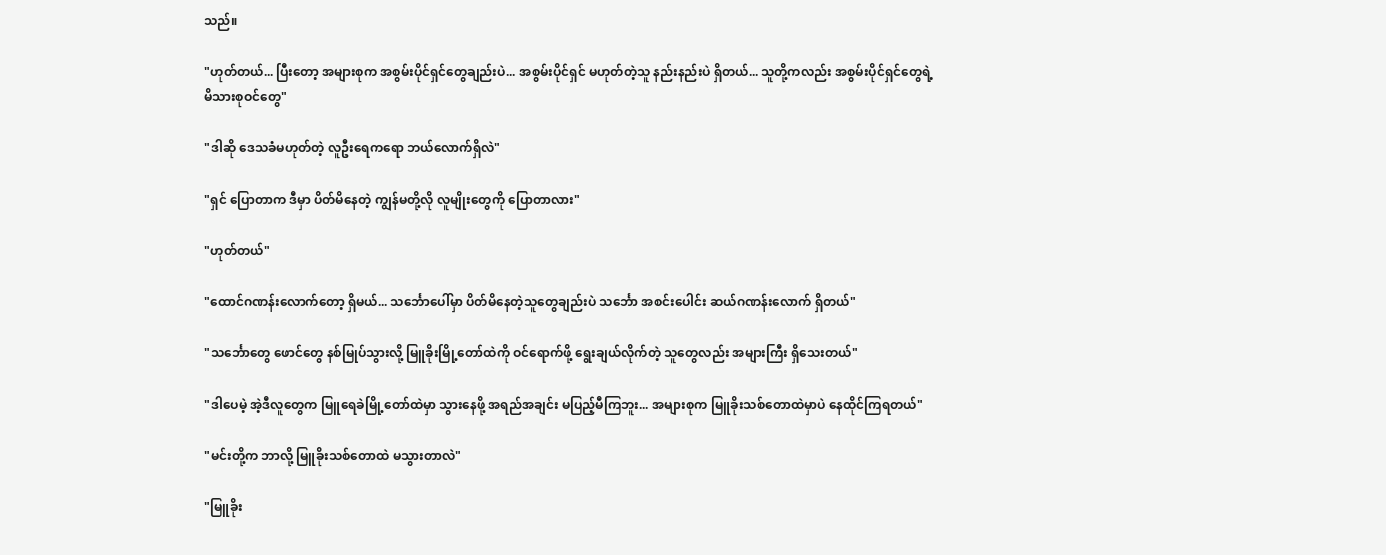သည်။

"ဟုတ်တယ်... ပြီးတော့ အများစုက အစွမ်းပိုင်ရှင်တွေချည်းပဲ... အစွမ်းပိုင်ရှင် မဟုတ်တဲ့သူ နည်းနည်းပဲ ရှိတယ်... သူတို့ကလည်း အစွမ်းပိုင်ရှင်တွေရဲ့ မိသားစုဝင်တွေ"

"ဒါဆို ဒေသခံမဟုတ်တဲ့ လူဦးရေကရော ဘယ်လောက်ရှိလဲ"

"ရှင် ပြောတာက ဒီမှာ ပိတ်မိနေတဲ့ ကျွန်မတို့လို လူမျိုးတွေကို ပြောတာလား"

"ဟုတ်တယ်"

"ထောင်ဂဏန်းလောက်တော့ ရှိမယ်... သင်္ဘောပေါ်မှာ ပိတ်မိနေတဲ့သူတွေချည်းပဲ သင်္ဘော အစင်းပေါင်း ဆယ်ဂဏန်းလောက် ရှိတယ်"

"သင်္ဘောတွေ ဖောင်တွေ နစ်မြုပ်သွားလို့ မြူခိုးမြို့တော်ထဲကို ဝင်ရောက်ဖို့ ရွေးချယ်လိုက်တဲ့ သူတွေလည်း အများကြီး ရှိသေးတယ်"

"ဒါပေမဲ့ အဲ့ဒီလူတွေက မြူရေခဲမြို့တော်ထဲမှာ သွားနေဖို့ အရည်အချင်း မပြည့်မီကြဘူး... အများစုက မြူခိုးသစ်တောထဲမှာပဲ နေထိုင်ကြရတယ်"

"မင်းတို့က ဘာလို့ မြူခိုးသစ်တောထဲ မသွားတာလဲ"

"မြူခိုး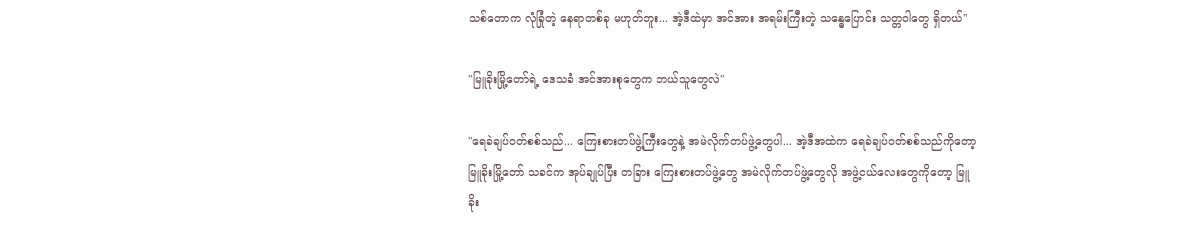သစ်တောက လုံခြုံတဲ့ နေရာတစ်ခု မဟုတ်ဘူး... အဲ့ဒီထဲမှာ အင်အား အရမ်းကြီးတဲ့ သန္ဓေပြောင်း သတ္တဝါတွေ ရှိတယ်"

"မြူခိုးမြို့တော်ရဲ့ ဒေသခံ အင်အားစုတွေက ဘယ်သူတွေလဲ"

"ရေခဲချပ်ဝတ်စစ်သည်... ကြေးစားတပ်ဖွဲ့ကြီးတွေနဲ့ အမဲလိုက်တပ်ဖွဲ့တွေပါ... အဲ့ဒီအထဲက ရေခဲချပ်ဝတ်စစ်သည်ကိုတော့ မြူခိုးမြို့တော် သခင်က အုပ်ချုပ်ပြီး တခြား ကြေးစားတပ်ဖွဲ့တွေ အမဲလိုက်တပ်ဖွဲ့တွေလို အဖွဲ့ငယ်လေးတွေကိုတော့ မြူခိုး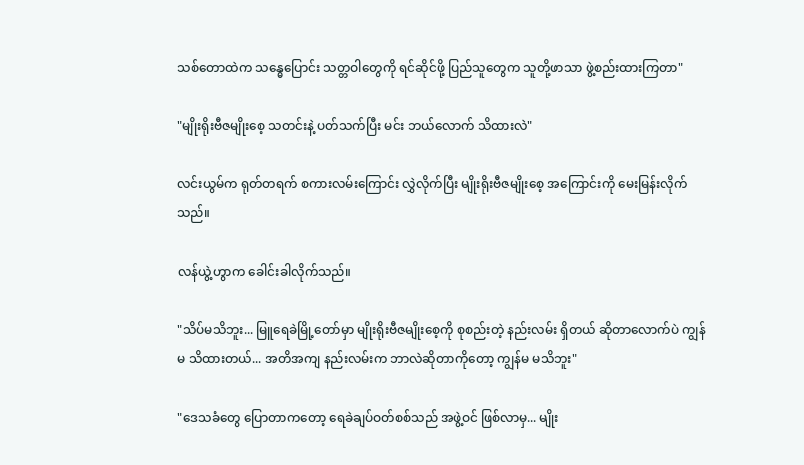သစ်တောထဲက သန္ဓေပြောင်း သတ္တဝါတွေကို ရင်ဆိုင်ဖို့ ပြည်သူတွေက သူတို့ဖာသာ ဖွဲ့စည်းထားကြတာ"

"မျိုးရိုးဗီဇမျိုးစေ့ သတင်းနဲ့ ပတ်သက်ပြီး မင်း ဘယ်လောက် သိထားလဲ"

လင်းယွမ်က ရုတ်တရက် စကားလမ်းကြောင်း လွှဲလိုက်ပြီး မျိုးရိုးဗီဇမျိုးစေ့ အကြောင်းကို မေးမြန်းလိုက်သည်။

လန်ယွဲ့ဟွာက ခေါင်းခါလိုက်သည်။

"သိပ်မသိဘူး... မြူရေခဲမြို့တော်မှာ မျိုးရိုးဗီဇမျိုးစေ့ကို စုစည်းတဲ့ နည်းလမ်း ရှိတယ် ဆိုတာလောက်ပဲ ကျွန်မ သိထားတယ်... အတိအကျ နည်းလမ်းက ဘာလဲဆိုတာကိုတော့ ကျွန်မ မသိဘူး"

"ဒေသခံတွေ ပြောတာကတော့ ရေခဲချပ်ဝတ်စစ်သည် အဖွဲ့ဝင် ဖြစ်လာမှ... မျိုး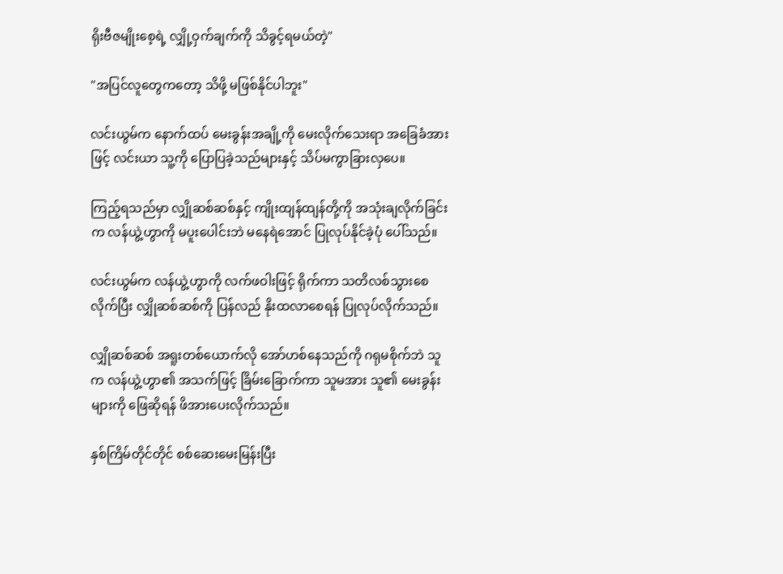ရိုးဗီဇမျိုးစေ့ရဲ့ လျှို့ဝှက်ချက်ကို သိခွင့်ရမယ်တဲ့"

"အပြင်လူတွေကတော့ သိဖို့ မဖြစ်နိုင်ပါဘူး"

လင်းယွမ်က နောက်ထပ် မေးခွန်းအချို့ကို မေးလိုက်သေးရာ အခြေခံအားဖြင့် လင်းယာ သူ့ကို ပြောပြခဲ့သည်များနှင့် သိပ်မကွာခြားလှပေ။

ကြည့်ရသည်မှာ လျှိုဆစ်ဆစ်နှင့် ကျိုးထျန်ထျန်တို့ကို အသုံးချလိုက်ခြင်းက လန်ယွဲ့ဟွာကို မပူးပေါင်းဘဲ မနေရဲအောင် ပြုလုပ်နိုင်ခဲ့ပုံ ပေါ်သည်။

လင်းယွမ်က လန်ယွဲ့ဟွာကို လက်ဖဝါးဖြင့် ရိုက်ကာ သတိလစ်သွားစေလိုက်ပြီး လျှိုဆစ်ဆစ်ကို ပြန်လည် နိုးထလာစေရန် ပြုလုပ်လိုက်သည်။

လျှိုဆစ်ဆစ် အရူးတစ်ယောက်လို အော်ဟစ်နေသည်ကို ဂရုမစိုက်ဘဲ သူက လန်ယွဲ့ဟွာ၏ အသက်ဖြင့် ခြိမ်းခြောက်ကာ သူမအား သူ၏ မေးခွန်းများကို ဖြေဆိုရန် ဖိအားပေးလိုက်သည်။

နှစ်ကြိမ်တိုင်တိုင် စစ်ဆေးမေးမြန်းပြီး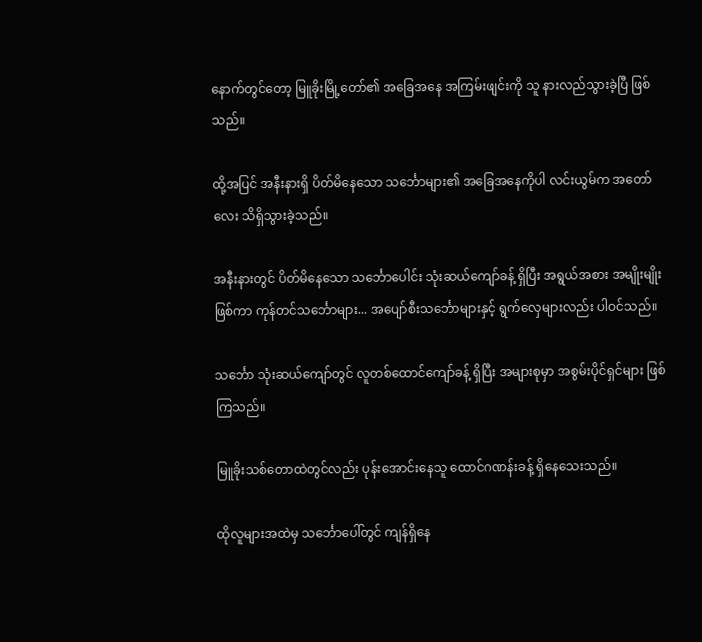နောက်တွင်တော့ မြူခိုးမြို့တော်၏ အခြေအနေ အကြမ်းဖျင်းကို သူ နားလည်သွားခဲ့ပြီ ဖြစ်သည်။

ထို့အပြင် အနီးနားရှိ ပိတ်မိနေသော သင်္ဘောများ၏ အခြေအနေကိုပါ လင်းယွမ်က အတော်လေး သိရှိသွားခဲ့သည်။

အနီးနားတွင် ပိတ်မိနေသော သင်္ဘောပေါင်း သုံးဆယ်ကျော်ခန့် ရှိပြီး အရွယ်အစား အမျိုးမျိုး ဖြစ်ကာ ကုန်တင်သင်္ဘောများ... အပျော်စီးသင်္ဘောများနှင့် ရွက်လှေများလည်း ပါဝင်သည်။

သင်္ဘော သုံးဆယ်ကျော်တွင် လူတစ်ထောင်ကျော်ခန့် ရှိပြီး အများစုမှာ အစွမ်းပိုင်ရှင်များ ဖြစ်ကြသည်။

မြူခိုးသစ်တောထဲတွင်လည်း ပုန်းအောင်းနေသူ ထောင်ဂဏန်းခန့် ရှိနေသေးသည်။

ထိုလူများအထဲမှ သင်္ဘောပေါ်တွင် ကျန်ရှိနေ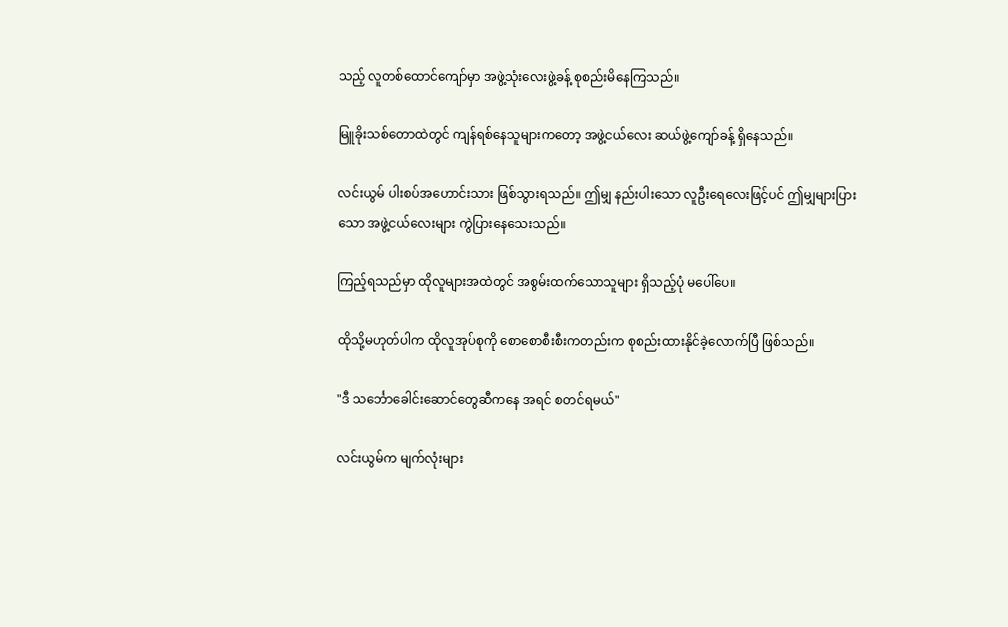သည့် လူတစ်ထောင်ကျော်မှာ အဖွဲ့သုံးလေးဖွဲ့ခန့် စုစည်းမိနေကြသည်။

မြူခိုးသစ်တောထဲတွင် ကျန်ရစ်နေသူများကတော့ အဖွဲ့ငယ်လေး ဆယ်ဖွဲ့ကျော်ခန့် ရှိနေသည်။

လင်းယွမ် ပါးစပ်အဟောင်းသား ဖြစ်သွားရသည်။ ဤမျှ နည်းပါးသော လူဦးရေလေးဖြင့်ပင် ဤမျှများပြားသော အဖွဲ့ငယ်လေးများ ကွဲပြားနေသေးသည်။

ကြည့်ရသည်မှာ ထိုလူများအထဲတွင် အစွမ်းထက်သောသူများ ရှိသည့်ပုံ မပေါ်ပေ။

ထိုသို့မဟုတ်ပါက ထိုလူအုပ်စုကို စောစောစီးစီးကတည်းက စုစည်းထားနိုင်ခဲ့လောက်ပြီ ဖြစ်သည်။

"ဒီ သင်္ဘောခေါင်းဆောင်တွေဆီကနေ အရင် စတင်ရမယ်"

လင်းယွမ်က မျက်လုံးများ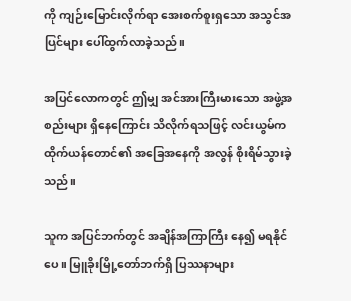ကို ကျဉ်းမြောင်းလိုက်ရာ အေးစက်စူးရှသော အသွင်အပြင်များ ပေါ်ထွက်လာခဲ့သည်။

အပြင်လောကတွင် ဤမျှ အင်အားကြီးမားသော အဖွဲ့အစည်းများ ရှိနေကြောင်း သိလိုက်ရသဖြင့် လင်းယွမ်က ထိုက်ယန်တောင်၏ အခြေအနေကို အလွန် စိုးရိမ်သွားခဲ့သည်။

သူက အပြင်ဘက်တွင် အချိန်အကြာကြီး နေ၍ မရနိုင်ပေ။ မြူခိုးမြို့တော်ဘက်ရှိ ပြဿနာများ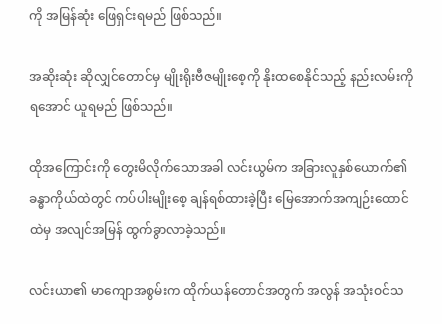ကို အမြန်ဆုံး ဖြေရှင်းရမည် ဖြစ်သည်။

အဆိုးဆုံး ဆိုလျှင်တောင်မှ မျိုးရိုးဗီဇမျိုးစေ့ကို နိုးထစေနိုင်သည့် နည်းလမ်းကို ရအောင် ယူရမည် ဖြစ်သည်။

ထိုအကြောင်းကို တွေးမိလိုက်သောအခါ လင်းယွမ်က အခြားလူနှစ်ယောက်၏ ခန္ဓာကိုယ်ထဲတွင် ကပ်ပါးမျိုးစေ့ ချန်ရစ်ထားခဲ့ပြီး မြေအောက်အကျဉ်းထောင်ထဲမှ အလျင်အမြန် ထွက်ခွာလာခဲ့သည်။

လင်းယာ၏ မာကျောအစွမ်းက ထိုက်ယန်တောင်အတွက် အလွန် အသုံးဝင်သ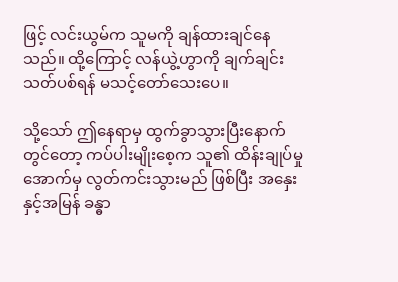ဖြင့် လင်းယွမ်က သူမကို ချန်ထားချင်နေသည်။ ထို့ကြောင့် လန်ယွဲ့ဟွာကို ချက်ချင်း သတ်ပစ်ရန် မသင့်တော်သေးပေ။

သို့သော် ဤနေရာမှ ထွက်ခွာသွားပြီးနောက်တွင်တော့ ကပ်ပါးမျိုးစေ့က သူ၏ ထိန်းချုပ်မှု အောက်မှ လွတ်ကင်းသွားမည် ဖြစ်ပြီး အနှေးနှင့်အမြန် ခန္ဓာ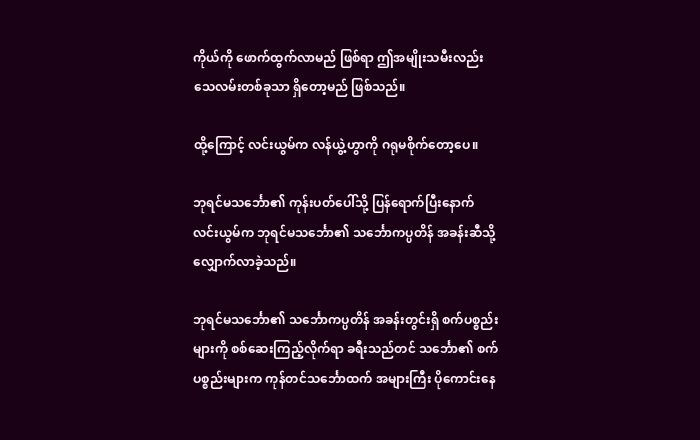ကိုယ်ကို ဖောက်ထွက်လာမည် ဖြစ်ရာ ဤအမျိုးသမီးလည်း သေလမ်းတစ်ခုသာ ရှိတော့မည် ဖြစ်သည်။

ထို့ကြောင့် လင်းယွမ်က လန်ယွဲ့ဟွာကို ဂရုမစိုက်တော့ပေ။

ဘုရင်မသင်္ဘော၏ ကုန်းပတ်ပေါ်သို့ ပြန်ရောက်ပြီးနောက် လင်းယွမ်က ဘုရင်မသင်္ဘော၏ သင်္ဘောကပ္ပတိန် အခန်းဆီသို့ လျှောက်လာခဲ့သည်။

ဘုရင်မသင်္ဘော၏ သင်္ဘောကပ္ပတိန် အခန်းတွင်းရှိ စက်ပစ္စည်းများကို စစ်ဆေးကြည့်လိုက်ရာ ခရီးသည်တင် သင်္ဘော၏ စက်ပစ္စည်းများက ကုန်တင်သင်္ဘောထက် အများကြီး ပိုကောင်းနေ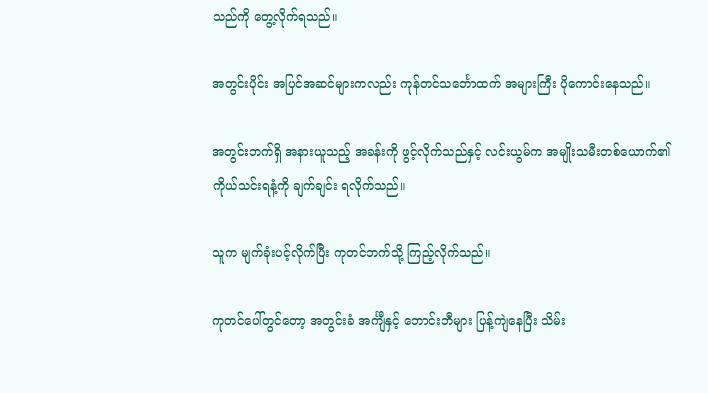သည်ကို တွေ့လိုက်ရသည်။

အတွင်းပိုင်း အပြင်အဆင်များကလည်း ကုန်တင်သင်္ဘောထက် အများကြီး ပိုကောင်းနေသည်။

အတွင်းဘက်ရှိ အနားယူသည့် အခန်းကို ဖွင့်လိုက်သည်နှင့် လင်းယွမ်က အမျိုးသမီးတစ်ယောက်၏ ကိုယ်သင်းရနံ့ကို ချက်ချင်း ရလိုက်သည်။

သူက မျက်ခုံးပင့်လိုက်ပြီး ကုတင်ဘက်သို့ ကြည့်လိုက်သည်။

ကုတင်ပေါ်တွင်တော့ အတွင်းခံ အင်္ကျီနှင့် ဘောင်းဘီများ ပြန့်ကျဲနေပြီး သိမ်း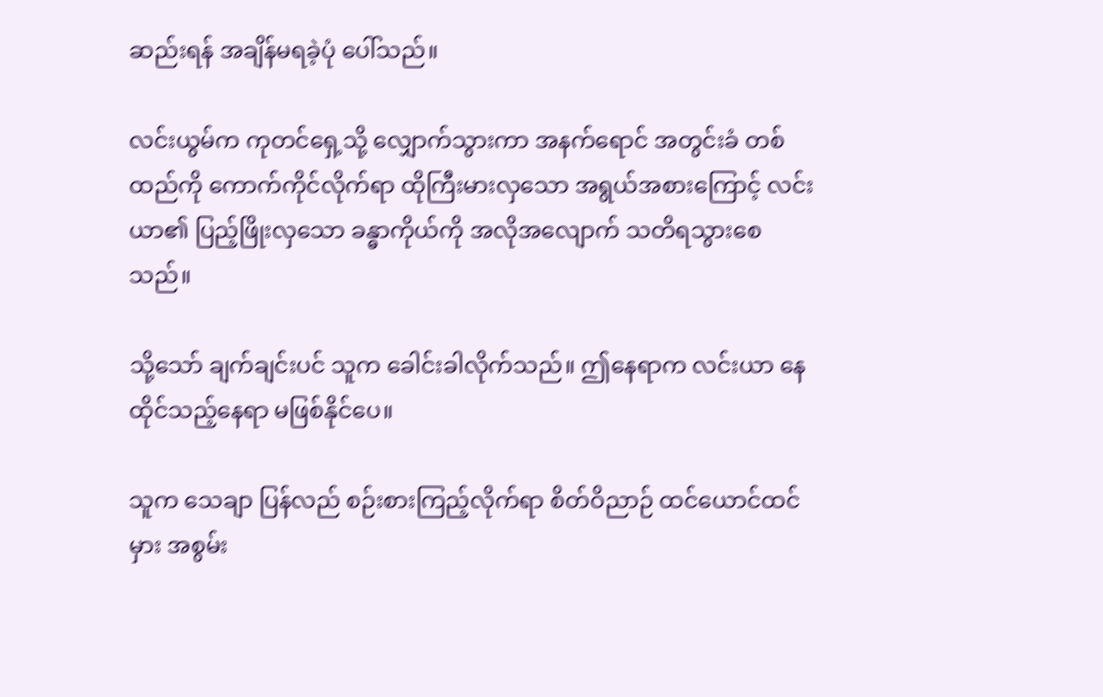ဆည်းရန် အချိန်မရခဲ့ပုံ ပေါ်သည်။

လင်းယွမ်က ကုတင်ရှေ့သို့ လျှောက်သွားကာ အနက်ရောင် အတွင်းခံ တစ်ထည်ကို ကောက်ကိုင်လိုက်ရာ ထိုကြီးမားလှသော အရွယ်အစားကြောင့် လင်းယာ၏ ပြည့်ဖြိုးလှသော ခန္ဓာကိုယ်ကို အလိုအလျောက် သတိရသွားစေသည်။

သို့သော် ချက်ချင်းပင် သူက ခေါင်းခါလိုက်သည်။ ဤနေရာက လင်းယာ နေထိုင်သည့်နေရာ မဖြစ်နိုင်ပေ။

သူက သေချာ ပြန်လည် စဉ်းစားကြည့်လိုက်ရာ စိတ်ဝိညာဉ် ထင်ယောင်ထင်မှား အစွမ်း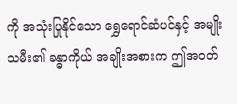ကို အသုံးပြုနိုင်သော ရွှေရောင်ဆံပင်နှင့် အမျိုးသမီး၏ ခန္ဓာကိုယ် အချိုးအစားက ဤအဝတ်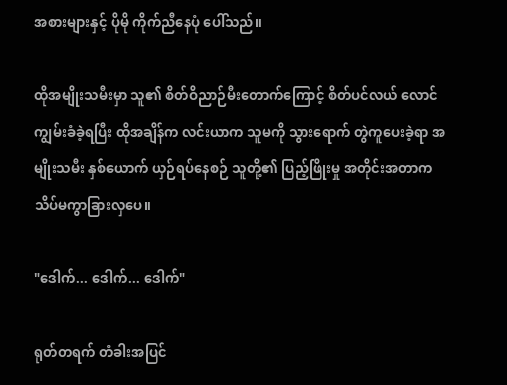အစားများနှင့် ပိုမို ကိုက်ညီနေပုံ ပေါ်သည်။

ထိုအမျိုးသမီးမှာ သူ၏ စိတ်ဝိညာဉ်မီးတောက်ကြောင့် စိတ်ပင်လယ် လောင်ကျွမ်းခံခဲ့ရပြီး ထိုအချိန်က လင်းယာက သူမကို သွားရောက် တွဲကူပေးခဲ့ရာ အမျိုးသမီး နှစ်ယောက် ယှဉ်ရပ်နေစဉ် သူတို့၏ ပြည့်ဖြိုးမှု အတိုင်းအတာက သိပ်မကွာခြားလှပေ။

"ဒေါက်... ဒေါက်... ဒေါက်"

ရုတ်တရက် တံခါးအပြင်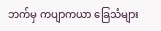ဘက်မှ ကပျာကယာ ခြေသံများ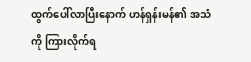ထွက်ပေါ်လာပြီးနောက် ဟန်ရှန်းမန်၏ အသံကို ကြားလိုက်ရ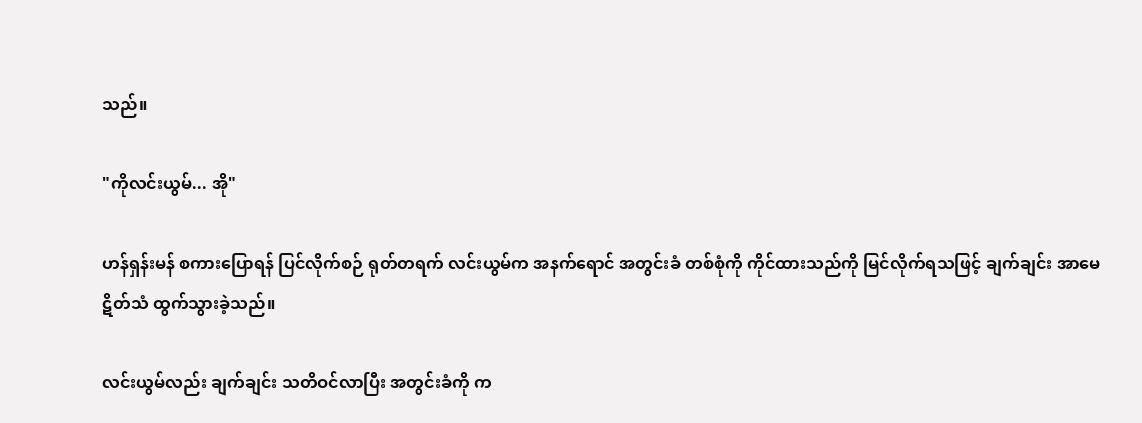သည်။

"ကိုလင်းယွမ်... အို"

ဟန်ရှန်းမန် စကားပြောရန် ပြင်လိုက်စဉ် ရုတ်တရက် လင်းယွမ်က အနက်ရောင် အတွင်းခံ တစ်စုံကို ကိုင်ထားသည်ကို မြင်လိုက်ရသဖြင့် ချက်ချင်း အာမေဋိတ်သံ ထွက်သွားခဲ့သည်။

လင်းယွမ်လည်း ချက်ချင်း သတိဝင်လာပြီး အတွင်းခံကို က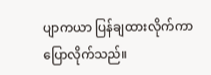ပျာကယာ ပြန်ချထားလိုက်ကာ ပြောလိုက်သည်။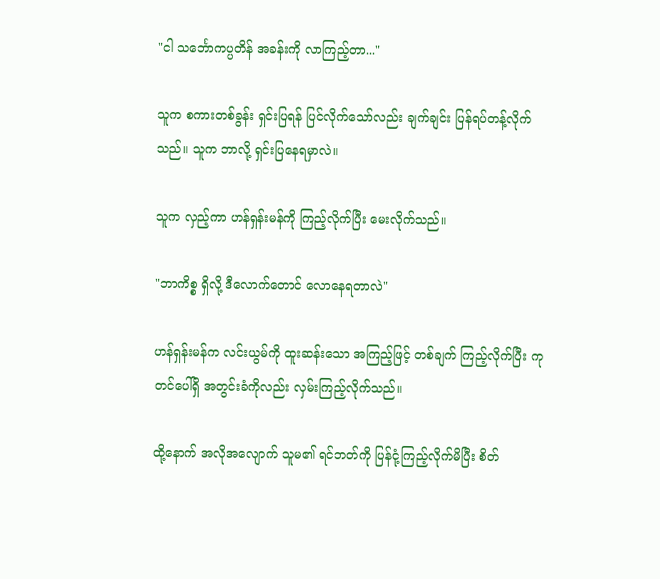"ငါ သင်္ဘောကပ္ပတိန် အခန်းကို လာကြည့်တာ..."

သူက စကားတစ်ခွန်း ရှင်းပြရန် ပြင်လိုက်သော်လည်း ချက်ချင်း ပြန်ရပ်တန့်လိုက်သည်။ သူက ဘာလို့ ရှင်းပြနေရမှာလဲ။

သူက လှည့်ကာ ဟန်ရှန်းမန်ကို ကြည့်လိုက်ပြီး မေးလိုက်သည်။

"ဘာကိစ္စ ရှိလို့ ဒီလောက်တောင် လောနေရတာလဲ"

ဟန်ရှန်းမန်က လင်းယွမ်ကို ထူးဆန်းသော အကြည့်ဖြင့် တစ်ချက် ကြည့်လိုက်ပြီး ကုတင်ပေါ်ရှိ အတွင်းခံကိုလည်း လှမ်းကြည့်လိုက်သည်။

ထို့နောက် အလိုအလျောက် သူမ၏ ရင်ဘတ်ကို ပြန်ငုံ့ကြည့်လိုက်မိပြီး စိတ်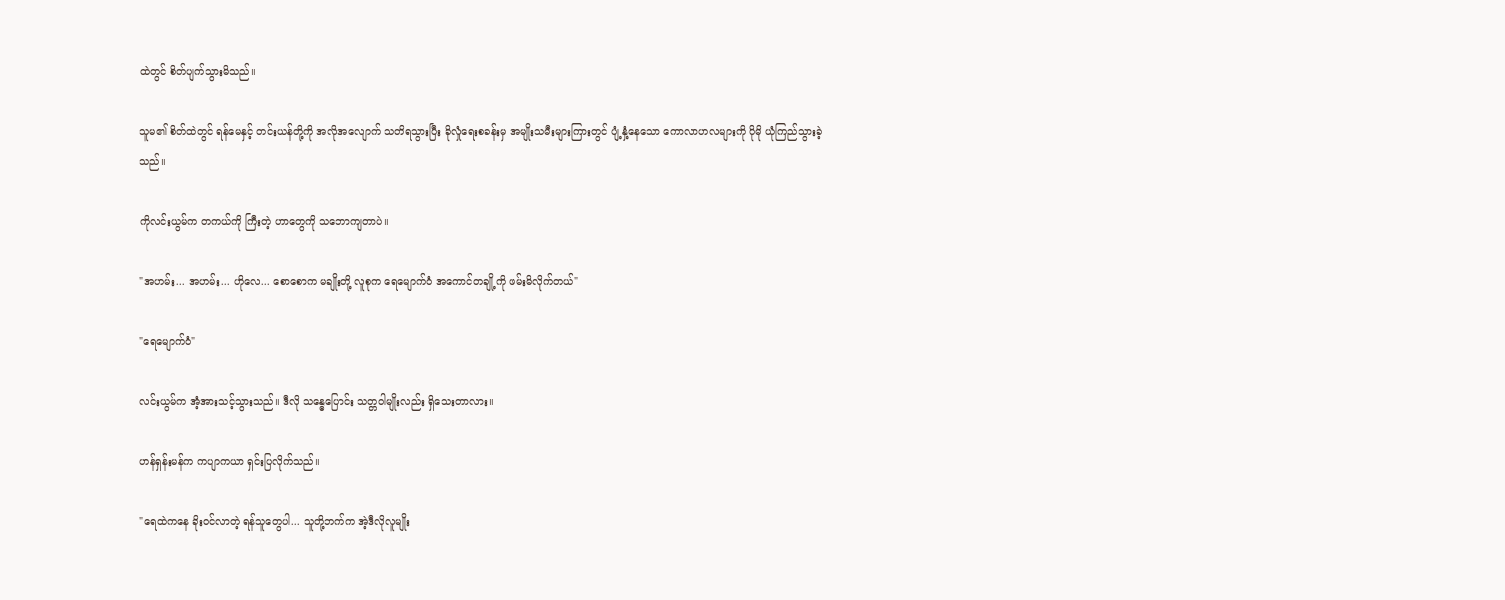ထဲတွင် စိတ်ပျက်သွားမိသည်။

သူမ၏ စိတ်ထဲတွင် ရန်မေနှင့် တင်းယန်တို့ကို အလိုအလျောက် သတိရသွားပြီး ခိုလှုံရေးစခန်းမှ အမျိုးသမီးများကြားတွင် ပျံ့နှံ့နေသော ကောလာဟလများကို ပိုမို ယုံကြည်သွားခဲ့သည်။

ကိုလင်းယွမ်က တကယ်ကို ကြီးတဲ့ ဟာတွေကို သဘောကျတာပဲ။

"အဟမ်း... အဟမ်း... ဟိုလေ... စောစောက မချိုးတို့ လူစုက ရေမျောက်ဝံ အကောင်တချို့ကို ဖမ်းမိလိုက်တယ်"

"ရေမျောက်ဝံ"

လင်းယွမ်က အံ့အားသင့်သွားသည်။ ဒီလို သန္ဓေပြောင်း သတ္တဝါမျိုးလည်း ရှိသေးတာလား။

ဟန်ရှန်းမန်က ကပျာကယာ ရှင်းပြလိုက်သည်။

"ရေထဲကနေ ခိုးဝင်လာတဲ့ ရန်သူတွေပါ... သူတို့ဘက်က အဲ့ဒီလိုလူမျိုး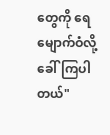တွေကို ရေမျောက်ဝံလို့ ခေါ်ကြပါတယ်"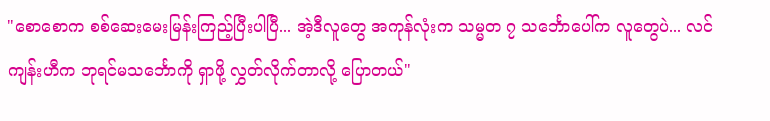"စောစောက စစ်ဆေးမေးမြန်းကြည့်ပြီးပါပြီ... အဲ့ဒီလူတွေ အကုန်လုံးက သမ္မတ ၇ သင်္ဘောပေါ်က လူတွေပဲ... လင်ကျန်းဟီက ဘုရင်မသင်္ဘောကို ရှာဖို့ လွှတ်လိုက်တာလို့ ပြောတယ်"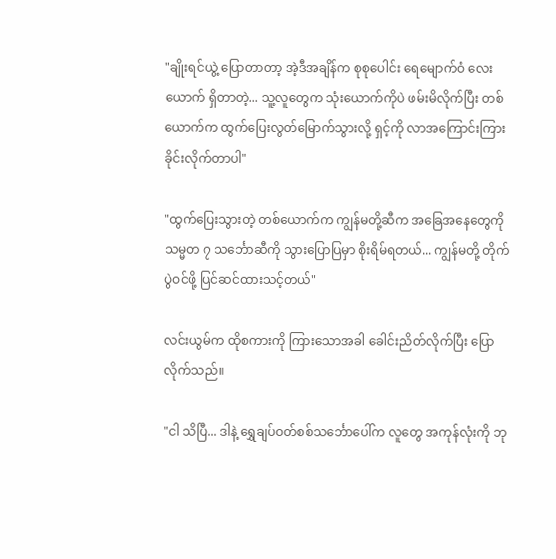"ချိုးရင်ယွဲ့ ပြောတာတာ့ အဲ့ဒီအချိန်က စုစုပေါင်း ရေမျောက်ဝံ လေးယောက် ရှိတာတဲ့... သူ့လူတွေက သုံးယောက်ကိုပဲ ဖမ်းမိလိုက်ပြီး တစ်ယောက်က ထွက်ပြေးလွတ်မြောက်သွားလို့ ရှင့်ကို လာအကြောင်းကြားခိုင်းလိုက်တာပါ"

"ထွက်ပြေးသွားတဲ့ တစ်ယောက်က ကျွန်မတို့ဆီက အခြေအနေတွေကို သမ္မတ ၇ သင်္ဘောဆီကို သွားပြောပြမှာ စိုးရိမ်ရတယ်... ကျွန်မတို့ တိုက်ပွဲဝင်ဖို့ ပြင်ဆင်ထားသင့်တယ်"

လင်းယွမ်က ထိုစကားကို ကြားသောအခါ ခေါင်းညိတ်လိုက်ပြီး ပြောလိုက်သည်။

"ငါ သိပြီ... ဒါနဲ့ ရွှေချပ်ဝတ်စစ်သင်္ဘောပေါ်က လူတွေ အကုန်လုံးကို ဘု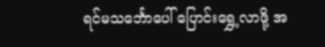ရင်မသင်္ဘောပေါ် ပြောင်းရွှေ့လာဖို့ အ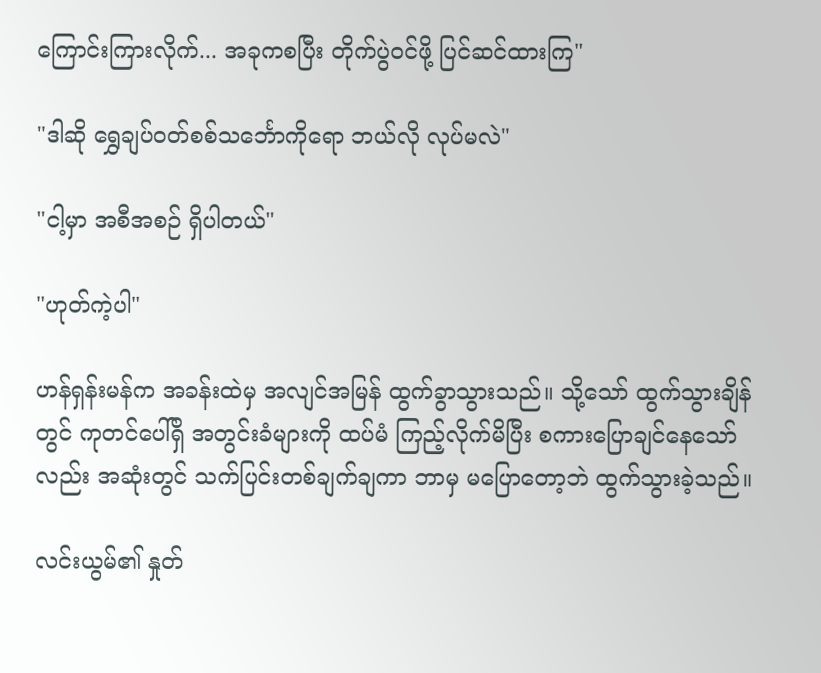ကြောင်းကြားလိုက်... အခုကစပြီး တိုက်ပွဲဝင်ဖို့ ပြင်ဆင်ထားကြ"

"ဒါဆို ရွှေချပ်ဝတ်စစ်သင်္ဘောကိုရော ဘယ်လို လုပ်မလဲ"

"ငါ့မှာ အစီအစဉ် ရှိပါတယ်"

"ဟုတ်ကဲ့ပါ"

ဟန်ရှန်းမန်က အခန်းထဲမှ အလျင်အမြန် ထွက်ခွာသွားသည်။ သို့သော် ထွက်သွားချိန်တွင် ကုတင်ပေါ်ရှိ အတွင်းခံများကို ထပ်မံ ကြည့်လိုက်မိပြီး စကားပြောချင်နေသော်လည်း အဆုံးတွင် သက်ပြင်းတစ်ချက်ချကာ ဘာမှ မပြောတော့ဘဲ ထွက်သွားခဲ့သည်။

လင်းယွမ်၏ နှုတ်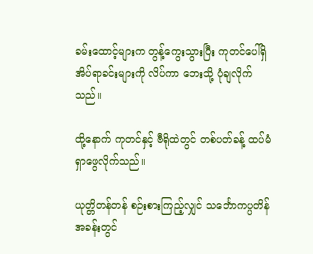ခမ်းထောင့်များက တွန့်ကွေးသွားပြီး ကုတင်ပေါ်ရှိ အိပ်ရာခင်းများကို လိပ်ကာ ဘေးသို့ ပုံချလိုက်သည်။

ထို့နောက် ကုတင်နှင့် ဗီရိုထဲတွင် တစ်ပတ်ခန့် ထပ်မံ ရှာဖွေလိုက်သည်။

ယုတ္တိတန်တန် စဉ်းစားကြည့်လျှင် သင်္ဘောကပ္ပတိန် အခန်းတွင်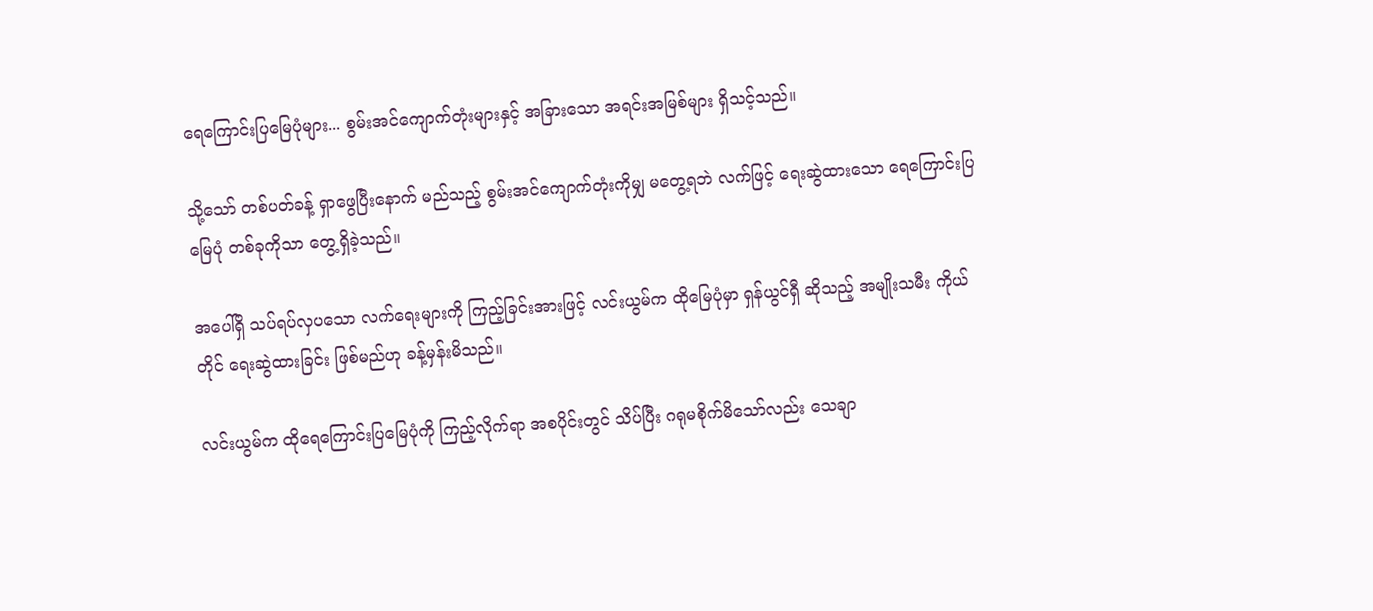ရေကြောင်းပြမြေပုံများ... စွမ်းအင်ကျောက်တုံးများနှင့် အခြားသော အရင်းအမြစ်များ ရှိသင့်သည်။

သို့သော် တစ်ပတ်ခန့် ရှာဖွေပြီးနောက် မည်သည့် စွမ်းအင်ကျောက်တုံးကိုမျှ မတွေ့ရဘဲ လက်ဖြင့် ရေးဆွဲထားသော ရေကြောင်းပြမြေပုံ တစ်ခုကိုသာ တွေ့ရှိခဲ့သည်။

အပေါ်ရှိ သပ်ရပ်လှပသော လက်ရေးများကို ကြည့်ခြင်းအားဖြင့် လင်းယွမ်က ထိုမြေပုံမှာ ရှန်ယွင်ရှီ ဆိုသည့် အမျိုးသမီး ကိုယ်တိုင် ရေးဆွဲထားခြင်း ဖြစ်မည်ဟု ခန့်မှန်းမိသည်။

လင်းယွမ်က ထိုရေကြောင်းပြမြေပုံကို ကြည့်လိုက်ရာ အစပိုင်းတွင် သိပ်ပြီး ဂရုမစိုက်မိသော်လည်း သေချာ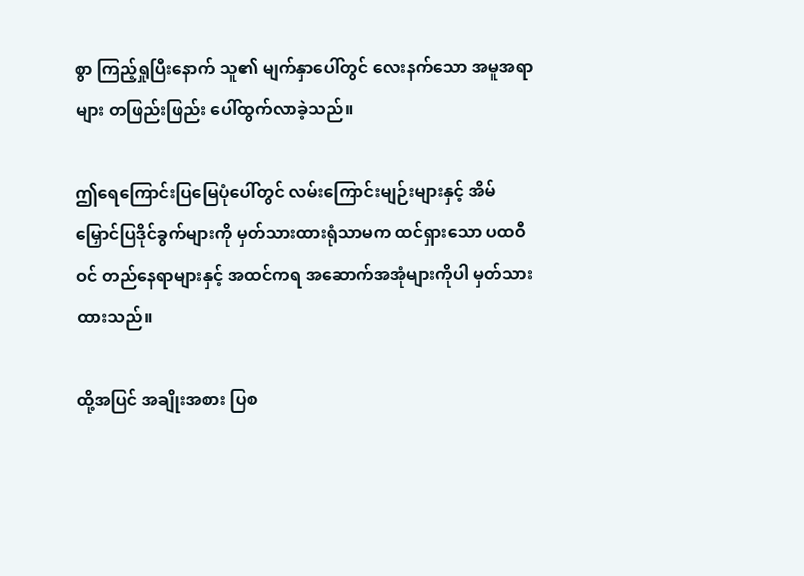စွာ ကြည့်ရှုပြီးနောက် သူ၏ မျက်နှာပေါ်တွင် လေးနက်သော အမူအရာများ တဖြည်းဖြည်း ပေါ်ထွက်လာခဲ့သည်။

ဤရေကြောင်းပြမြေပုံပေါ်တွင် လမ်းကြောင်းမျဉ်းများနှင့် အိမ်မြှောင်ပြဒိုင်ခွက်များကို မှတ်သားထားရုံသာမက ထင်ရှားသော ပထဝီဝင် တည်နေရာများနှင့် အထင်ကရ အဆောက်အအုံများကိုပါ မှတ်သားထားသည်။

ထို့အပြင် အချိုးအစား ပြစ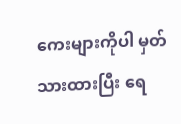ကေးများကိုပါ မှတ်သားထားပြီး ရေ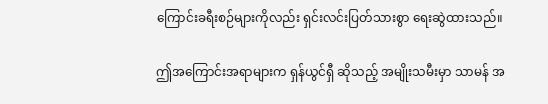ကြောင်းခရီးစဉ်များကိုလည်း ရှင်းလင်းပြတ်သားစွာ ရေးဆွဲထားသည်။

ဤအကြောင်းအရာများက ရှန်ယွင်ရှီ ဆိုသည့် အမျိုးသမီးမှာ သာမန် အ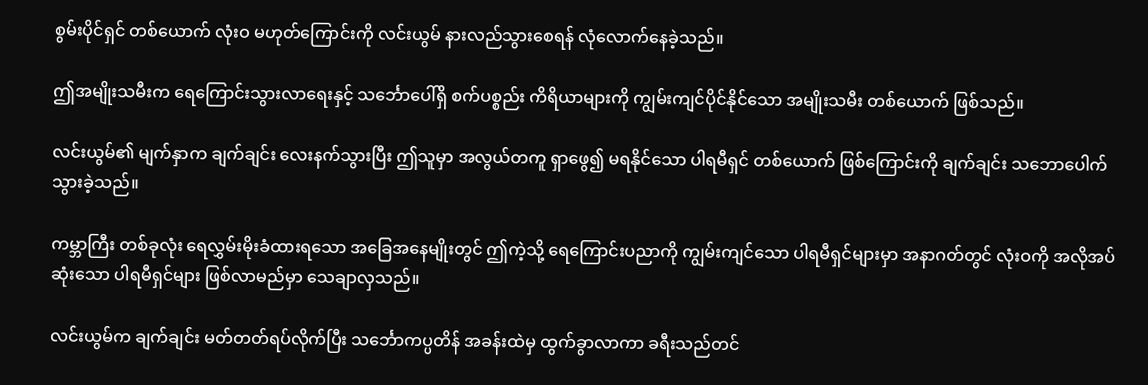စွမ်းပိုင်ရှင် တစ်ယောက် လုံးဝ မဟုတ်ကြောင်းကို လင်းယွမ် နားလည်သွားစေရန် လုံလောက်နေခဲ့သည်။

ဤအမျိုးသမီးက ရေကြောင်းသွားလာရေးနှင့် သင်္ဘောပေါ်ရှိ စက်ပစ္စည်း ကိရိယာများကို ကျွမ်းကျင်ပိုင်နိုင်သော အမျိုးသမီး တစ်ယောက် ဖြစ်သည်။

လင်းယွမ်၏ မျက်နှာက ချက်ချင်း လေးနက်သွားပြီး ဤသူမှာ အလွယ်တကူ ရှာဖွေ၍ မရနိုင်သော ပါရမီရှင် တစ်ယောက် ဖြစ်ကြောင်းကို ချက်ချင်း သဘောပေါက်သွားခဲ့သည်။

ကမ္ဘာကြီး တစ်ခုလုံး ရေလွှမ်းမိုးခံထားရသော အခြေအနေမျိုးတွင် ဤကဲ့သို့ ရေကြောင်းပညာကို ကျွမ်းကျင်သော ပါရမီရှင်များမှာ အနာဂတ်တွင် လုံးဝကို အလိုအပ်ဆုံးသော ပါရမီရှင်များ ဖြစ်လာမည်မှာ သေချာလှသည်။

လင်းယွမ်က ချက်ချင်း မတ်တတ်ရပ်လိုက်ပြီး သင်္ဘောကပ္ပတိန် အခန်းထဲမှ ထွက်ခွာလာကာ ခရီးသည်တင်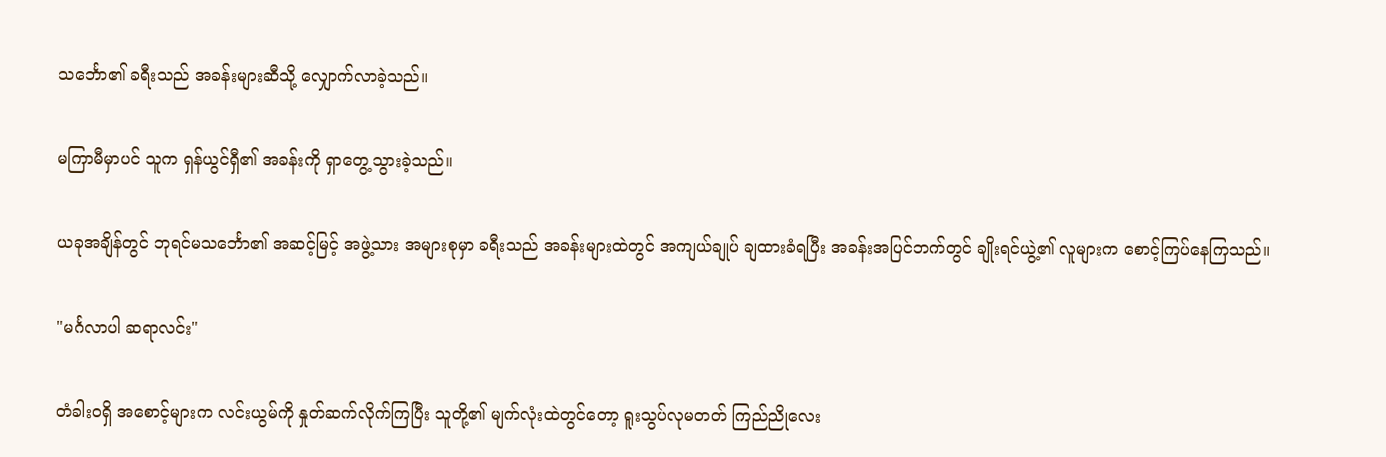သင်္ဘော၏ ခရီးသည် အခန်းများဆီသို့ လျှောက်လာခဲ့သည်။

မကြာမီမှာပင် သူက ရှန်ယွင်ရှီ၏ အခန်းကို ရှာတွေ့သွားခဲ့သည်။

ယခုအချိန်တွင် ဘုရင်မသင်္ဘော၏ အဆင့်မြင့် အဖွဲ့သား အများစုမှာ ခရီးသည် အခန်းများထဲတွင် အကျယ်ချုပ် ချထားခံရပြီး အခန်းအပြင်ဘက်တွင် ချိုးရင်ယွဲ့၏ လူများက စောင့်ကြပ်နေကြသည်။

"မင်္ဂလာပါ ဆရာလင်း"

တံခါးဝရှိ အစောင့်များက လင်းယွမ်ကို နှုတ်ဆက်လိုက်ကြပြီး သူတို့၏ မျက်လုံးထဲတွင်တော့ ရူးသွပ်လုမတတ် ကြည်ညိုလေး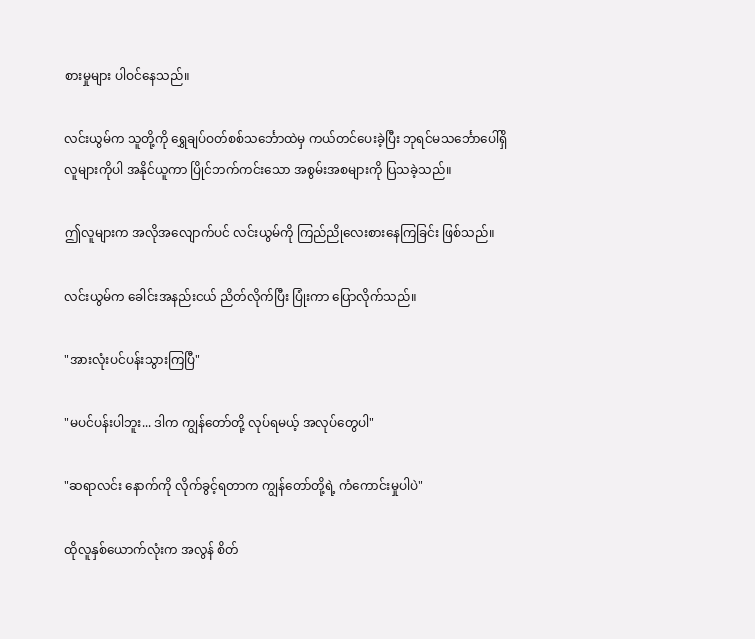စားမှုများ ပါဝင်နေသည်။

လင်းယွမ်က သူတို့ကို ရွှေချပ်ဝတ်စစ်သင်္ဘောထဲမှ ကယ်တင်ပေးခဲ့ပြီး ဘုရင်မသင်္ဘောပေါ်ရှိ လူများကိုပါ အနိုင်ယူကာ ပြိုင်ဘက်ကင်းသော အစွမ်းအစများကို ပြသခဲ့သည်။

ဤလူများက အလိုအလျောက်ပင် လင်းယွမ်ကို ကြည်ညိုလေးစားနေကြခြင်း ဖြစ်သည်။

လင်းယွမ်က ခေါင်းအနည်းငယ် ညိတ်လိုက်ပြီး ပြုံးကာ ပြောလိုက်သည်။

"အားလုံးပင်ပန်းသွားကြပြီ"

"မပင်ပန်းပါဘူး... ဒါက ကျွန်တော်တို့ လုပ်ရမယ့် အလုပ်တွေပါ"

"ဆရာလင်း နောက်ကို လိုက်ခွင့်ရတာက ကျွန်တော်တို့ရဲ့ ကံကောင်းမှုပါပဲ"

ထိုလူနှစ်ယောက်လုံးက အလွန် စိတ်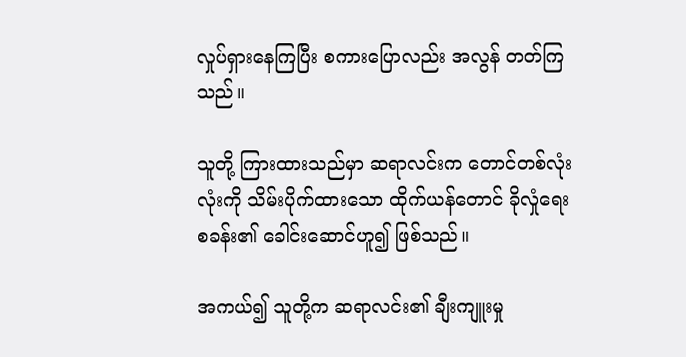လှုပ်ရှားနေကြပြီး စကားပြောလည်း အလွန် တတ်ကြသည်။

သူတို့ ကြားထားသည်မှာ ဆရာလင်းက တောင်တစ်လုံးလုံးကို သိမ်းပိုက်ထားသော ထိုက်ယန်တောင် ခိုလှုံရေးစခန်း၏ ခေါင်းဆောင်ဟူ၍ ဖြစ်သည်။

အကယ်၍ သူတို့က ဆရာလင်း၏ ချီးကျူးမှု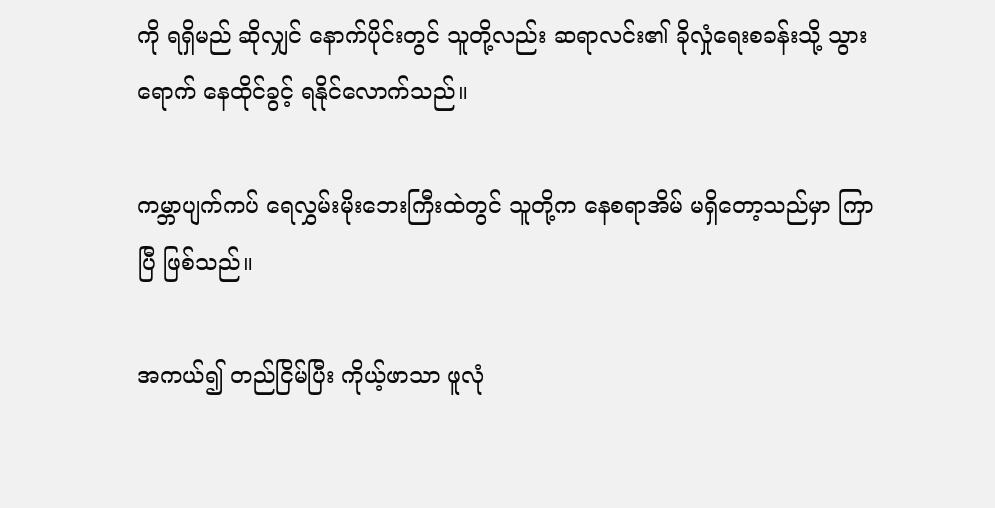ကို ရရှိမည် ဆိုလျှင် နောက်ပိုင်းတွင် သူတို့လည်း ဆရာလင်း၏ ခိုလှုံရေးစခန်းသို့ သွားရောက် နေထိုင်ခွင့် ရနိုင်လောက်သည်။

ကမ္ဘာပျက်ကပ် ရေလွှမ်းမိုးဘေးကြီးထဲတွင် သူတို့က နေစရာအိမ် မရှိတော့သည်မှာ ကြာပြီ ဖြစ်သည်။

အကယ်၍ တည်ငြိမ်ပြီး ကိုယ့်ဖာသာ ဖူလုံ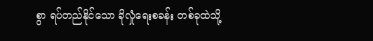စွာ ရပ်တည်နိုင်သော ခိုလှုံရေးစခန်း တစ်ခုထဲသို့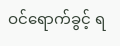ဝင်ရောက်ခွင့် ရ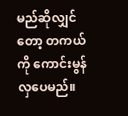မည်ဆိုလျှင်တော့ တကယ်ကို ကောင်းမွန်လှပေမည်။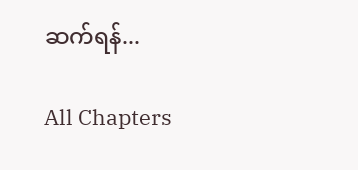ဆက်ရန်...

All Chapters